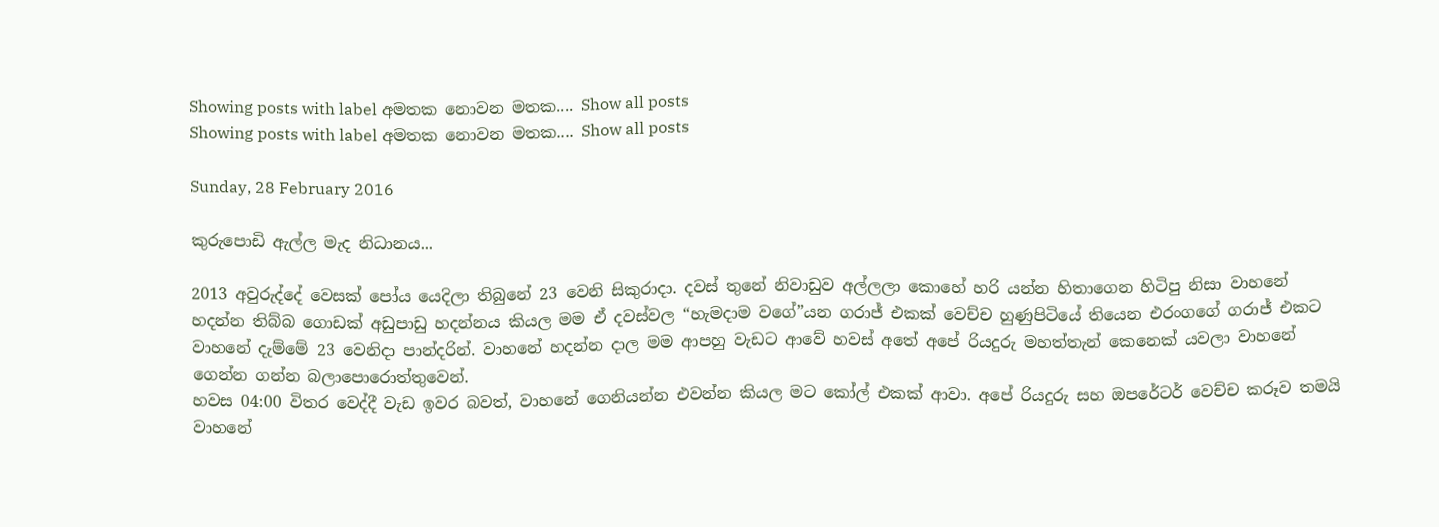Showing posts with label අමතක නොවන මතක.... Show all posts
Showing posts with label අමතක නොවන මතක.... Show all posts

Sunday, 28 February 2016

කුරුපොඩි ඇල්ල මැද නිධානය...

2013 අවුරුද්දේ වෙසක් පෝය යෙදිලා තිබුනේ 23 වෙනි සිකුරාදා. දවස් තුනේ නිවාඩුව අල්ලලා කොහේ හරි යන්න හිතාගෙන හිටිපු නිසා වාහනේ හදන්න තිබ්බ ගොඩක් අඩුපාඩු හදන්නය කියල මම ඒ දවස්වල “හැමදාම වගේ”යන ගරාජ් එකක් වෙච්ච හුණුපිටියේ තියෙන එරංගගේ ගරාජ් එකට වාහනේ දැම්මේ 23 වෙනිදා පාන්දරින්. වාහනේ හදන්න දාල මම ආපහු වැඩට ආවේ හවස් අතේ අපේ රියදුරු මහත්තැන් කෙනෙක් යවලා වාහනේ ගෙන්න ගන්න බලාපොරොත්තුවෙන්.
හවස 04:00 විතර වෙද්දී වැඩ ඉවර බවත්, වාහනේ ගෙනියන්න එවන්න කියල මට කෝල් එකක් ආවා. අපේ රියදුරු සහ ඔපරේටර් වෙච්ච කරූව තමයි වාහනේ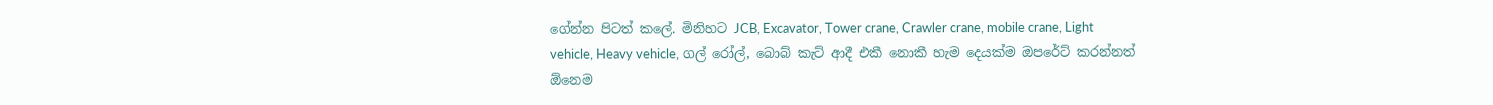ගේන්න පිටත් කලේ. මිනිහට JCB, Excavator, Tower crane, Crawler crane, mobile crane, Light vehicle, Heavy vehicle, ගල් රෝල්, බොබ් කැට් ආදී එකී නොකී හැම දෙයක්ම ඔපරේට් කරන්නත් ඕනෙම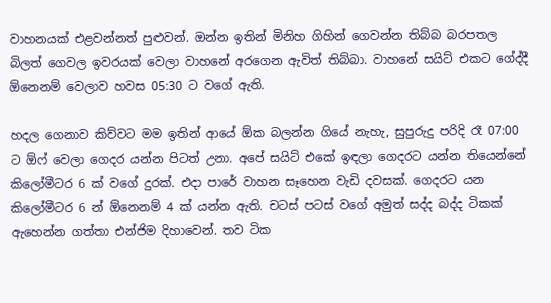වාහනයක් එළවන්නත් පුළුවන්. ඔන්න ඉතින් මිනිහ ගිහින් ගෙවන්න තිබ්බ බරපතල බිලත් ගෙවල ඉවරයක් වෙලා වාහනේ අරගෙන ඇවිත් තිබ්බා. වාහනේ සයිට් එකට ගේද්දී ඕනෙනම් වෙලාව හවස 05:30 ට වගේ ඇති.

හදල ගෙනාව කිව්වට මම ඉතින් ආයේ ඕක බලන්න ගියේ නැහැ, සුපුරුදු පරිදි රෑ 07:00 ට ඕෆ් වෙලා ගෙදර යන්න පිටත් උනා. අපේ සයිට් එකේ ඉඳලා ගෙදරට යන්න තියෙන්නේ කිලෝමීටර 6 ක් වගේ දුරක්. එදා පාරේ වාහන සෑහෙන වැඩි දවසක්. ගෙදරට යන කිලෝමීටර 6 න් ඕනෙනම් 4 ක් යන්න ඇති. චටස් පටස් වගේ අමුත් සද්ද බද්ද ටිකක් ඇහෙන්න ගත්තා එන්ජිම දිහාවෙන්. තව ටික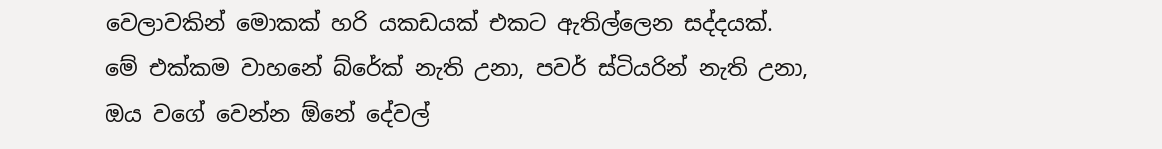වෙලාවකින් මොකක් හරි යකඩයක් එකට ඇතිල්ලෙන සද්දයක්.
මේ එක්කම වාහනේ බ්රේක් නැති උනා, පවර් ස්ටියරින් නැති උනා, ඔය වගේ වෙන්න ඕනේ දේවල්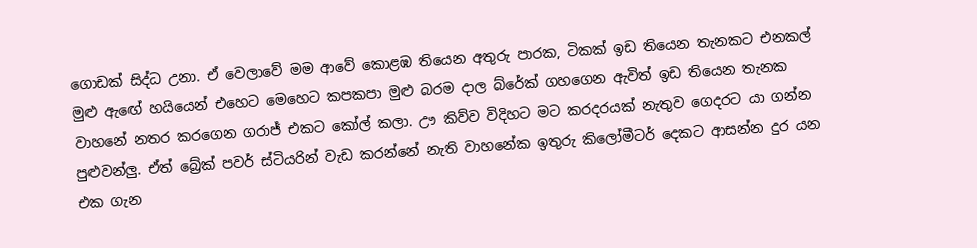ගොඩක් සිද්ධ උනා. ඒ වෙලාවේ මම ආවේ කොළඹ තියෙන අතුරු පාරක, ටිකක් ඉඩ තියෙන තැනකට එනකල් මුළු ඇඟේ හයියෙන් එහෙට මෙහෙට කපකපා මුළු බරම දාල බ්රේක් ගහගෙන ඇවිත් ඉඩ තියෙන තැනක වාහනේ නතර කරගෙන ගරාජ් එකට කෝල් කලා. ඌ කිව්ව විදිහට මට කරදරයක් නැතුව ගෙදරට යා ගන්න පුළුවන්ලු. ඒත් බ්‍රේක් පවර් ස්ටියරින් වැඩ කරන්නේ නැති වාහනේක ඉතුරු කිලෝමීටර් දෙකට ආසන්න දුර යන එක ගැන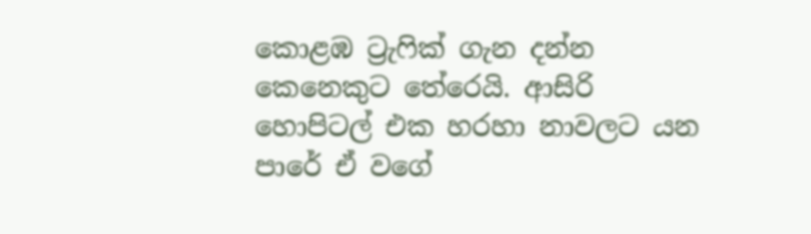කොළඹ ට්‍රැෆික් ගැන දන්න කෙනෙකුට තේරෙයි. ආසිරි හොපිටල් එක හරහා නාවලට යන පාරේ ඒ වගේ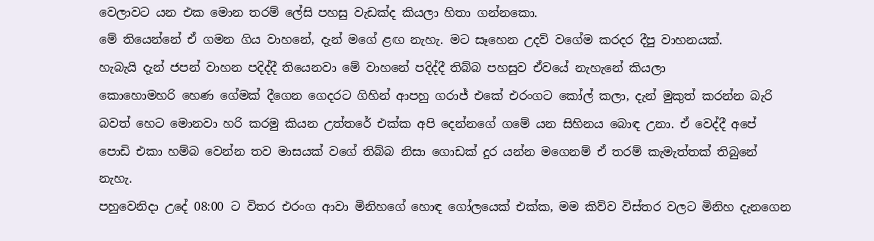වෙලාවට යන එක මොන තරම් ලේසි පහසු වැඩක්ද කියලා හිතා ගන්නකො.
මේ තියෙන්නේ ඒ ගමන ගිය වාහනේ, දැන් මගේ ළඟ නැහැ. මට සෑහෙන උදව් වගේම කරදර දීපු වාහනයක්.
හැබැයි දැන් ජපන් වාහන පදිද්දී තියෙනවා මේ වාහනේ පදිද්දී තිබ්බ පහසුව ඒවයේ නැහැනේ කියලා
කොහොමහරි හෙණ ගේමක් දීගෙන ගෙදරට ගිහින් ආපහු ගරාජ් එකේ එරංගට කෝල් කලා, දැන් මුකුත් කරන්න බැරි බවත් හෙට මොනවා හරි කරමු කියන උත්තරේ එක්ක අපි දෙන්නගේ ගමේ යන සිහිනය බොඳ උනා. ඒ වෙද්දී අපේ පොඩි එකා හම්බ වෙන්න තව මාසයක් වගේ තිබ්බ නිසා ගොඩක් දුර යන්න මගෙනම් ඒ තරම් කැමැත්තක් තිබුනේ නැහැ.
පහුවෙනිදා උදේ 08:00 ට විතර එරංග ආවා මිනිහගේ හොඳ ගෝලයෙක් එක්ක, මම කිව්ව විස්තර වලට මිනිහ දැනගෙන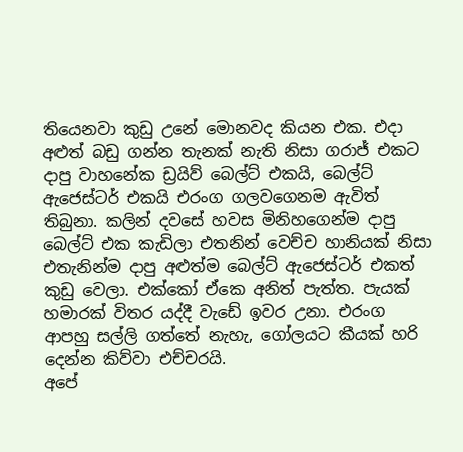තියෙනවා කුඩු උනේ මොනවද කියන එක. එදා අළුත් බඩු ගන්න තැනක් නැති නිසා ගරාජ් එකට දාපු වාහනේක ඩ්‍රයිව් බෙල්ට් එකයි, බෙල්ට් ඇජෙස්ටර් එකයි එරංග ගලවගෙනම ඇවිත් තිබුනා. කලින් දවසේ හවස මිනිහගෙන්ම දාපු බෙල්ට් එක කැඩිලා එතනින් වෙච්ච හානියක් නිසා එතැනින්ම දාපු අළුත්ම බෙල්ට් ඇජෙස්ටර් එකත් කුඩු වෙලා. එක්කෝ ඒකෙ අනිත් පැත්ත. පැයක් හමාරක් විතර යද්දී වැඩේ ඉවර උනා. එරංග ආපහු සල්ලි ගත්තේ නැහැ, ගෝලයට කීයක් හරි දෙන්න කිව්වා එච්චරයි.
අපේ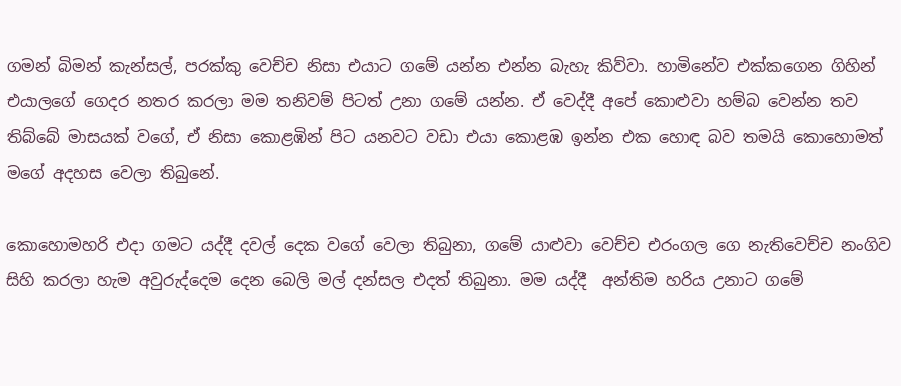ගමන් බිමන් කැන්සල්, පරක්කු වෙච්ච නිසා එයාට ගමේ යන්න එන්න බැහැ කිව්වා. හාමිනේව එක්කගෙන ගිහින් එයාලගේ ගෙදර නතර කරලා මම තනිවම් පිටත් උනා ගමේ යන්න. ඒ වෙද්දී අපේ කොළුවා හම්බ වෙන්න තව තිබ්බේ මාසයක් වගේ, ඒ නිසා කොළඹින් පිට යනවට වඩා එයා කොළඹ ඉන්න එක හොඳ බව තමයි කොහොමත් මගේ අදහස වෙලා තිබුනේ.

කොහොමහරි එදා ගමට යද්දී දවල් දෙක වගේ වෙලා තිබුනා, ගමේ යාළුවා වෙච්ච එරංගල ගෙ නැතිවෙච්ච නංගිව සිහි කරලා හැම අවුරුද්දෙම දෙන බෙලි මල් දන්සල එදත් තිබුනා. මම යද්දී  අන්තිම හරිය උනාට ගමේ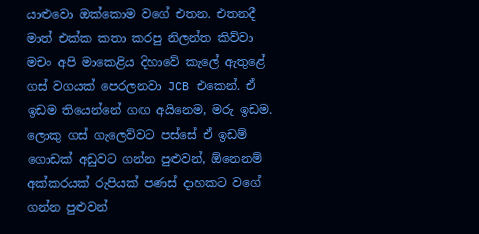යාළුවො ඔක්කොම වගේ එතන. එතනදී මාත් එක්ක කතා කරපු නිලන්ත කිව්වා මචං අපි මාකෙළිය දිහාවේ කැලේ ඇතුළේ ගස් වගයක් පෙරලනවා JCB එකෙන්. ඒ ඉඩම තියෙන්නේ ගඟ අයිනෙම, මරු ඉඩම. ලොකු ගස් ගැලෙව්වට පස්සේ ඒ ඉඩම් ගොඩක් අඩුවට ගන්න පුළුවන්, ඕනෙනම් අක්කරයක් රුපියක් පණස් දාහකට වගේ ගන්න පුළුවන්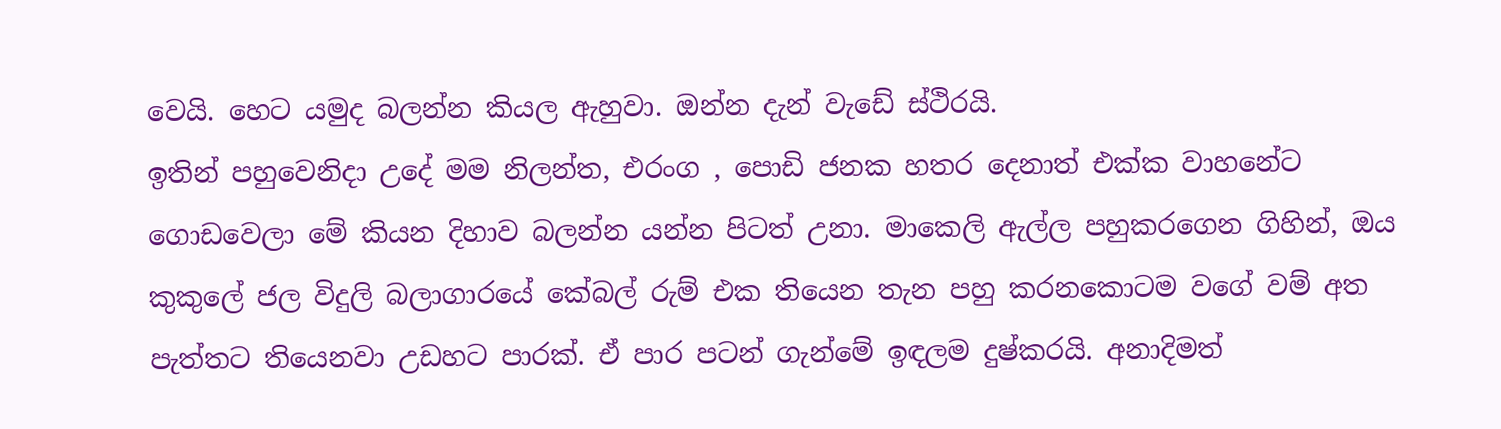වෙයි. හෙට යමුද බලන්න කියල ඇහුවා. ඔන්න දැන් වැඩේ ස්ථිරයි.
ඉතින් පහුවෙනිදා උදේ මම නිලන්ත, එරංග , පොඩි ජනක හතර දෙනාත් එක්ක වාහනේට ගොඩවෙලා මේ කියන දිහාව බලන්න යන්න පිටත් උනා. මාකෙලි ඇල්ල පහුකරගෙන ගිහින්, ඔය කුකුලේ ජල විදුලි බලාගාරයේ කේබල් රුම් එක තියෙන තැන පහු කරනකොටම වගේ වම් අත පැත්තට තියෙනවා උඩහට පාරක්. ඒ පාර පටන් ගැන්මේ ඉඳලම දුෂ්කරයි. අනාදිමත්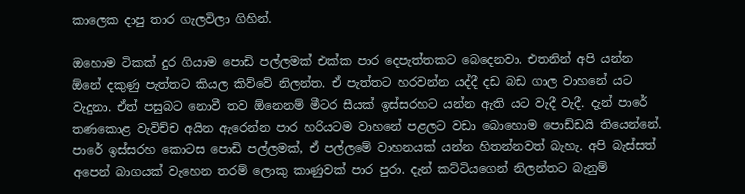කාලෙක දාපු තාර ගැලවිලා ගිහින්.

ඔහොම ටිකක් දුර ගියාම පොඩි පල්ලමක් එක්ක පාර දෙපැත්තකට බෙදෙනවා. එතනින් අපි යන්න ඕනේ දකුණු පැත්තට කියල කිව්වේ නිලන්ත. ඒ පැත්තට හරවන්න යද්දී දඩ බඩ ගාල වාහනේ යට වැදුනා. ඒත් පසුබට නොවී තව ඕනෙනම් මීටර සීයක් ඉස්සරහට යන්න ඇති යට වැදී වැදී. දැන් පාරේ තණකොළ වැවිච්ච අයින ඇරෙන්න පාර හරියටම වාහනේ පළලට වඩා බොහොම පොඩ්ඩයි තියෙන්නේ. පාරේ ඉස්සරහ කොටස පොඩි පල්ලමක්, ඒ පල්ලමේ වාහනයක් යන්න හිතන්නවත් බැහැ. අපි බැස්සත් අපෙන් බාගයක් වැහෙන තරම් ලොකු කාණුවක් පාර පුරා. දැන් කට්ටියගෙන් නිලන්තට බැනුම්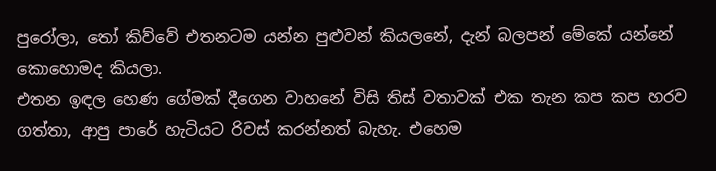පුරෝලා, තෝ කිව්වේ එතනටම යන්න පුළුවන් කියලනේ, දැන් බලපන් මේකේ යන්නේ කොහොමද කියලා.
එතන ඉඳල හෙණ ගේමක් දීගෙන වාහනේ විසි තිස් වතාවක් එක තැන කප කප හරව ගත්තා, ආපු පාරේ හැටියට රිවස් කරන්නත් බැහැ. එහෙම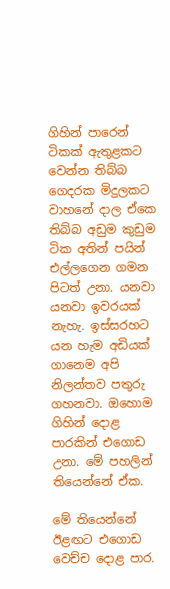ගිහින් පාරෙන් ටිකක් ඇතුළකට වෙන්න තිබ්බ ගෙදරක මිදුලකට වාහනේ දාල ඒකෙ තිබ්බ අඩුම කුඩුම ටික අතින් පයින් එල්ලගෙන ගමන පිටත් උනා. යනවා යනවා ඉවරයක් නැහැ. ඉස්සරහට යන හැම අඩියක් ගානෙම අපි නිලන්තව පතුරු ගහනවා. ඔහොම ගිහින් දොළ පාරකින් එගොඩ උනා. මේ පහලින් තියෙන්නේ ඒක.

මේ තියෙන්නේ ඊළඟට එගොඩ වෙච්ච දොළ පාර.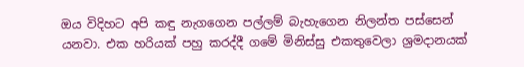ඔය විදිහට අපි කඳු නැගගෙන පල්ලම් බැහැගෙන නිලන්ත පස්සෙන් යනවා. එක හරියක් පහු කරද්දී ගමේ මිනිස්සු එකතුවෙලා ශ්‍රමදානයක්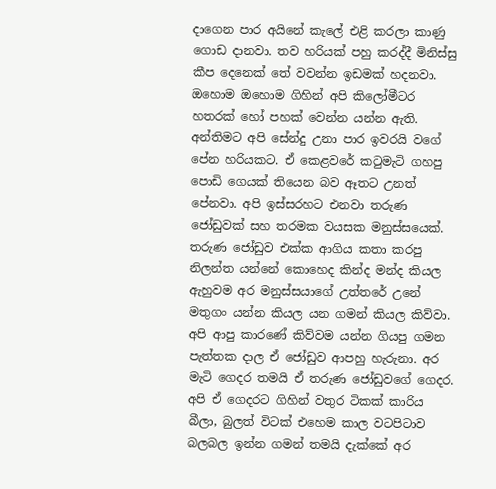දාගෙන පාර අයිනේ කැලේ එළි කරලා කාණු ගොඩ දානවා. තව හරියක් පහු කරද්දී මිනිස්සු කීප දෙනෙක් තේ වවන්න ඉඩමක් හදනවා. ඔහොම ඔහොම ගිහින් අපි කිලෝමීටර හතරක් හෝ පහක් වෙන්න යන්න ඇති. අන්තිමට අපි සේන්දු උනා පාර ඉවරයි වගේ පේන හරියකට. ඒ කෙළවරේ කටුමැටි ගහපු පොඩි ගෙයක් තියෙන බව ඈතට උනත් පේනවා. අපි ඉස්සරහට එනවා තරුණ ජෝඩුවක් සහ තරමක වයසක මනුස්සයෙක්. තරුණ ජෝඩුව එක්ක ආගිය කතා කරපු නිලන්ත යන්නේ කොහෙද කින්ද මන්ද කියල ඇහුවම අර මනුස්සයාගේ උත්තරේ උනේ මතුගං යන්න කියල යන ගමන් කියල කිව්වා. අපි ආපු කාරණේ කිව්වම යන්න ගියපු ගමන පැත්තක දාල ඒ ජෝඩුව ආපහු හැරුනා. අර මැටි ගෙදර තමයි ඒ තරුණ ජෝඩුවගේ ගෙදර. අපි ඒ ගෙදරට ගිහින් වතුර ටිකක් කාරිය බීලා, බුලත් විටක් එහෙම කාල වටපිටාව බලබල ඉන්න ගමන් තමයි දැක්කේ අර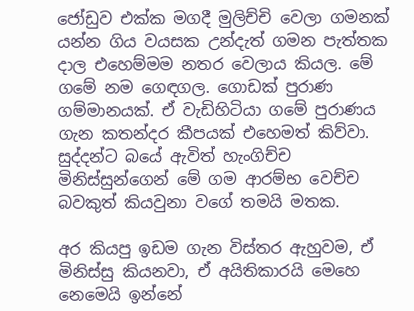ජෝඩුව එක්ක මගදී මුලිච්චි වෙලා ගමනක් යන්න ගිය වයසක උන්දැත් ගමන පැත්තක දාල එහෙම්මම නතර වෙලාය කියල. මේ ගමේ නම ගෙඳගල. ගොඩක් පුරාණ ගම්මානයක්. ඒ වැඩිහිටියා ගමේ පුරාණය ගැන කතන්දර කීපයක් එහෙමත් කිව්වා. සුද්දන්ට බයේ ඇවිත් හැංගිච්ච මිනිස්සුන්ගෙන් මේ ගම ආරම්භ වෙච්ච බවකුත් කියවුනා වගේ තමයි මතක.

අර කියපු ඉඩම ගැන විස්තර ඇහුවම, ඒ මිනිස්සු කියනවා, ඒ අයිතිකාරයි මෙහෙ නෙමෙයි ඉන්නේ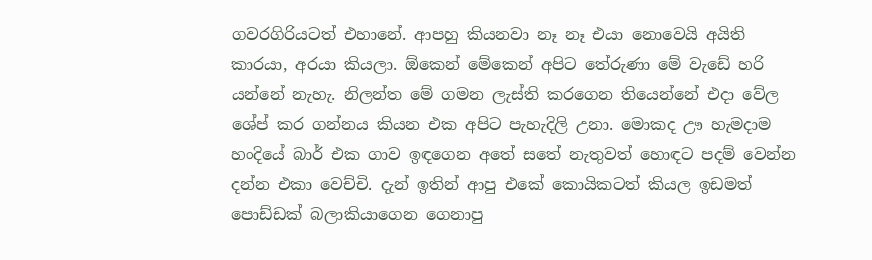ගවරගිරියටත් එහානේ. ආපහු කියනවා නෑ නෑ එයා නොවෙයි අයිති කාරයා, අරයා කියලා. ඕකෙන් මේකෙන් අපිට තේරුණා මේ වැඩේ හරි යන්නේ නැහැ. නිලන්ත මේ ගමන ලැස්ති කරගෙන තියෙන්නේ එදා වේල ශේප් කර ගන්නය කියන එක අපිට පැහැදිලි උනා. මොකද ඌ හැමදාම හංදියේ බාර් එක ගාව ඉඳගෙන අතේ සතේ නැතුවත් හොඳට පදම් වෙන්න දන්න එකා වෙච්චි. දැන් ඉතින් ආපු එකේ කොයිකටත් කියල ඉඩමත් පොඩ්ඩක් බලාකියාගෙන ගෙනාපු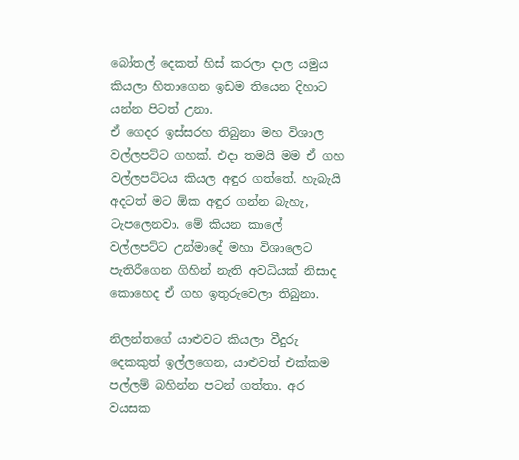බෝතල් දෙකත් හිස් කරලා දාල යමුය කියලා හිතාගෙන ඉඩම තියෙන දිහාට යන්න පිටත් උනා.
ඒ ගෙදර ඉස්සරහ තිබුනා මහ විශාල වල්ලපට්ට ගහක්. එදා තමයි මම ඒ ගහ වල්ලපට්ටය කියල අඳුර ගත්තේ. හැබැයි අදටත් මට ඕක අඳුර ගන්න බැහැ, ටැපලෙනවා. මේ කියන කාලේ වල්ලපට්ට උන්මාදේ මහා විශාලෙට පැතිරීගෙන ගිහින් නැති අවධියක් නිසාද කොහෙද ඒ ගහ ඉතුරුවෙලා තිබුනා.

නිලන්තගේ යාළුවට කියලා වීදුරු දෙකකුත් ඉල්ලගෙන, යාළුවත් එක්කම පල්ලම් බහින්න පටන් ගත්තා. අර වයසක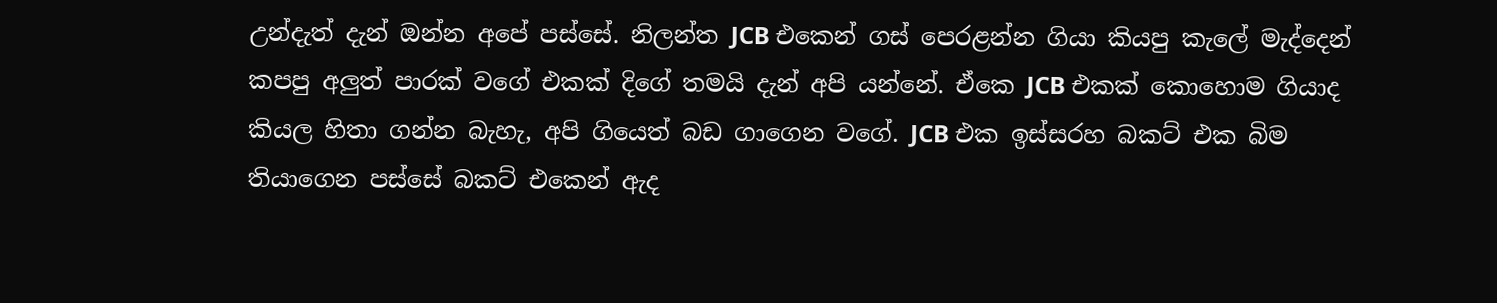උන්දැත් දැන් ඔන්න අපේ පස්සේ. නිලන්ත JCB එකෙන් ගස් පෙරළන්න ගියා කියපු කැලේ මැද්දෙන් කපපු අලුත් පාරක් වගේ එකක් දිගේ තමයි දැන් අපි යන්නේ. ඒකෙ JCB එකක් කොහොම ගියාද කියල හිතා ගන්න බැහැ, අපි ගියෙත් බඩ ගාගෙන වගේ. JCB එක ඉස්සරහ බකට් එක බිම තියාගෙන පස්සේ බකට් එකෙන් ඇද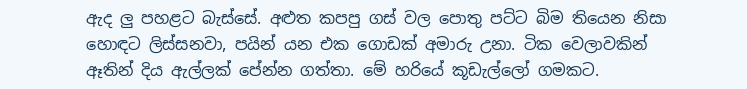ඇද ලු පහළට බැස්සේ. අළුත කපපු ගස් වල පොතු පට්ට බිම තියෙන නිසා හොඳට ලිස්සනවා, පයින් යන එක ගොඩක් අමාරු උනා. ටික වෙලාවකින් ඈතින් දිය ඇල්ලක් පේන්න ගත්තා. මේ හරියේ කූඩැල්ලෝ ගමකට.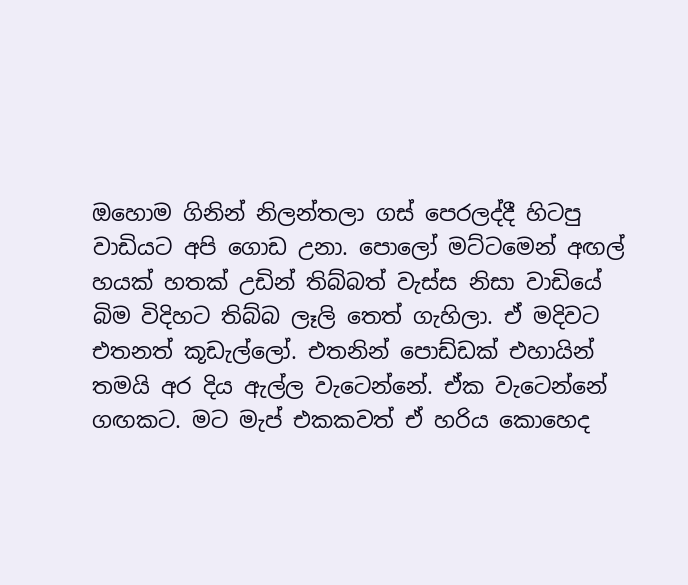ඔහොම ගිනින් නිලන්තලා ගස් පෙරලද්දී හිටපු වාඩියට අපි ගොඩ උනා. පොලෝ මට්ටමෙන් අඟල් හයක් හතක් උඩින් තිබ්බත් වැස්ස නිසා වාඩියේ බිම විදිහට තිබ්බ ලෑලි තෙත් ගැහිලා. ඒ මදිවට එතනත් කූඩැල්ලෝ. එතනින් පොඩ්ඩක් එහායින් තමයි අර දිය ඇල්ල වැටෙන්නේ. ඒක වැටෙන්නේ ගඟකට. මට මැප් එකකවත් ඒ හරිය කොහෙද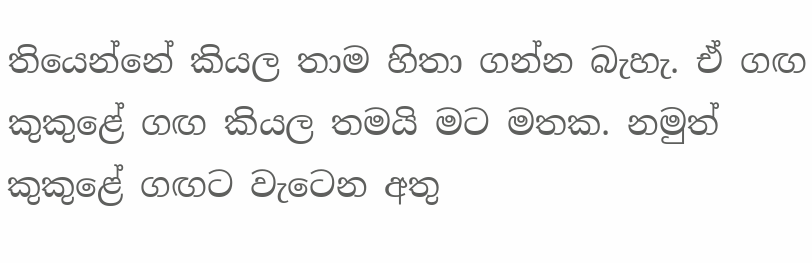තියෙන්නේ කියල තාම හිතා ගන්න බැහැ. ඒ ගඟ කුකුළේ ගඟ කියල තමයි මට මතක. නමුත් කුකුළේ ගඟට වැටෙන අතු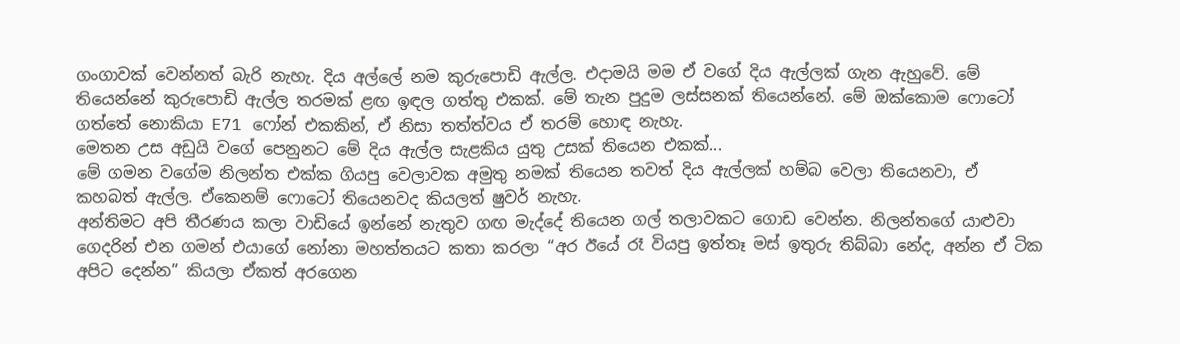ගංගාවක් වෙන්නත් බැරි නැහැ. දිය අල්ලේ නම කුරුපොඩි ඇල්ල. එදාමයි මම ඒ වගේ දිය ඇල්ලක් ගැන ඇහුවේ. මේ තියෙන්නේ කුරුපොඩි ඇල්ල තරමක් ළඟ ඉඳල ගත්තු එකක්. මේ තැන පුදුම ලස්සනක් තියෙන්නේ. මේ ඔක්කොම ෆොටෝ ගත්තේ නොකියා E71 ෆෝන් එකකින්, ඒ නිසා තත්ත්වය ඒ තරම් හොඳ නැහැ.
මෙතන උස අඩුයි වගේ පෙනුනට මේ දිය ඇල්ල සැළකිය යුතු උසක් තියෙන එකක්...
මේ ගමන වගේම නිලන්ත එක්ක ගියපු වෙලාවක අමුතු නමක් තියෙන තවත් දිය ඇල්ලක් හම්බ වෙලා තියෙනවා, ඒ කහබත් ඇල්ල. ඒකෙනම් ෆොටෝ තියෙනවද කියලත් ෂුවර් නැහැ.
අන්තිමට අපි තීරණය කලා වාඩියේ ඉන්නේ නැතුව ගඟ මැද්දේ තියෙන ගල් තලාවකට ගොඩ වෙන්න. නිලන්තගේ යාළුවා ගෙදරින් එන ගමන් එයාගේ නෝනා මහත්තයට කතා කරලා “අර ඊයේ රෑ වියපු ඉත්තෑ මස් ඉතුරු තිබ්බා නේද, අන්න ඒ ටික අපිට දෙන්න” කියලා ඒකත් අරගෙන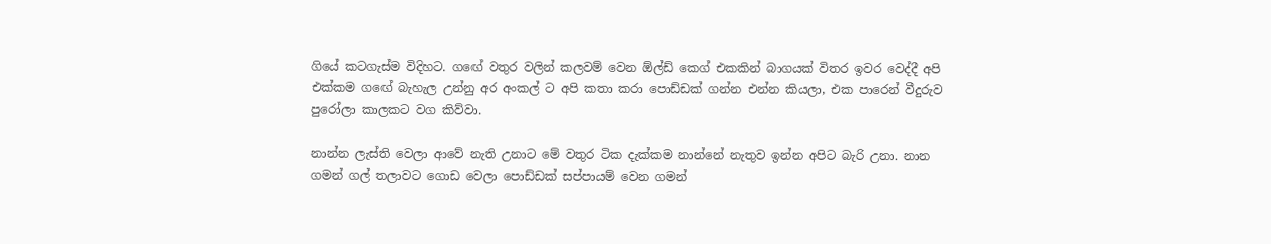ගියේ කටගැස්ම විදිහට. ගඟේ වතුර වලින් කලවම් වෙන ඕල්ඩ් කෙග් එකකින් බාගයක් විතර ඉවර වෙද්දී අපි එක්කම ගඟේ බැහැල උන්නු අර අංකල් ට අපි කතා කරා පොඩ්ඩක් ගන්න එන්න කියලා, එක පාරෙන් වීදුරුව පුරෝලා කාලකට වග කිව්වා.

නාන්න ලැස්ති වෙලා ආවේ නැති උනාට මේ වතුර ටික දැක්කම නාන්නේ නැතුව ඉන්න අපිට බැරි උනා. නාන ගමන් ගල් තලාවට ගොඩ වෙලා පොඩ්ඩක් සප්පායම් වෙන ගමන්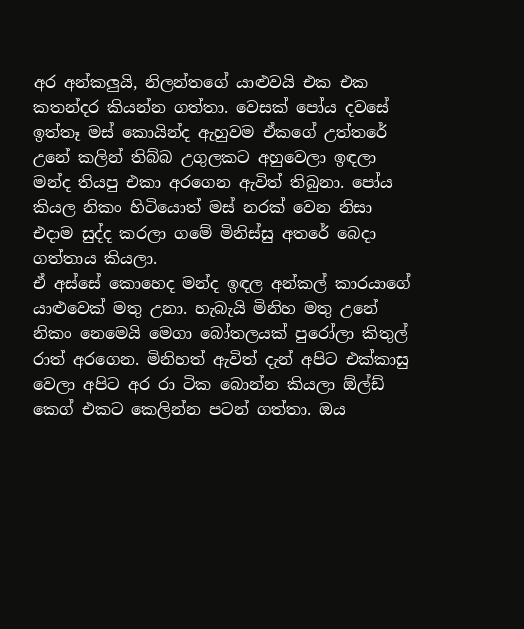අර අන්කලුයි, නිලන්තගේ යාළුවයි එක එක කතන්දර කියන්න ගත්තා. වෙසක් පෝය දවසේ ඉත්තෑ මස් කොයින්ද ඇහුවම ඒකගේ උත්තරේ උනේ කලින් තිබ්බ උගුලකට අහුවෙලා ඉඳලා මන්ද තියපු එකා අරගෙන ඇවිත් තිබුනා. පෝය කියල නිකං හිටියොත් මස් නරක් වෙන නිසා එදාම සුද්ද කරලා ගමේ මිනිස්සු අතරේ බෙදා ගත්තාය කියලා.
ඒ අස්සේ කොහෙද මන්ද ඉඳල අන්කල් කාරයාගේ යාළුවෙක් මතු උනා. හැබැයි මිනිහ මතු උනේ නිකං නෙමෙයි මෙගා බෝතලයක් පුරෝලා කිතුල් රාත් අරගෙන. මිනිහත් ඇවිත් දැන් අපිට එක්කාසු වෙලා අපිට අර රා ටික බොන්න කියලා ඕල්ඩ් කෙග් එකට කෙලින්න පටන් ගත්තා. ඔය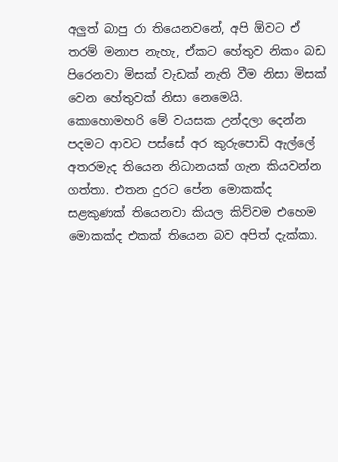අලුත් බාපු රා තියෙනවනේ, අපි ඕවට ඒ තරම් මනාප නැහැ, ඒකට හේතුව නිකං බඩ පිරෙනවා මිසක් වැඩක් නැති වීම නිසා මිසක් වෙන හේතුවක් නිසා නෙමෙයි.
කොහොමහරි මේ වයසක උන්දලා දෙන්න පදමට ආවට පස්සේ අර කුරුපොඩි ඇල්ලේ අතරමැද තියෙන නිධානයක් ගැන කියවන්න ගත්තා. එතන දුරට පේන මොකක්ද සළකුණක් තියෙනවා කියල කිව්වම එහෙම මොකක්ද එකක් තියෙන බව අපිත් දැක්කා.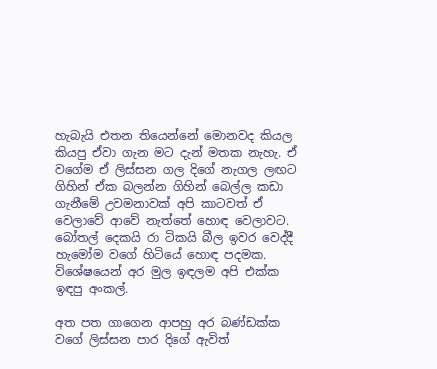හැබැයි එතන තියෙන්නේ මොනවද කියල කියපු ඒවා ගැන මට දැන් මතක නැහැ. ඒ වගේම ඒ ලිස්සන ගල දිගේ නැගල ලඟට ගිහින් ඒක බලන්න ගිහින් බෙල්ල කඩා ගැනීමේ උවමනාවක් අපි කාටවත් ඒ වෙලාවේ ආවේ නැත්තේ හොඳ වෙලාවට. බෝතල් දෙකයි රා ටිකයි බීල ඉවර වෙද්දී හැමෝම වගේ හිටියේ හොඳ පදමක. විශේෂයෙන් අර මුල ඉඳලම අපි එක්ක ඉඳපු අංකල්.

අත පත ගාගෙන ආපහු අර බණ්ඩක්ක වගේ ලිස්සන පාර දිගේ ඇවිත්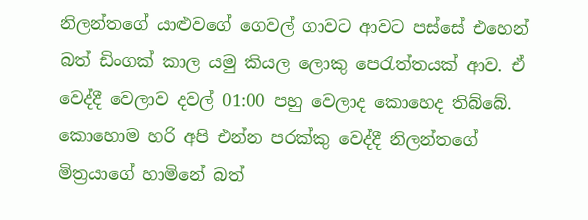නිලන්තගේ යාළුවගේ ගෙවල් ගාවට ආවට පස්සේ එහෙන් බත් ඩිංගක් කාල යමු කියල ලොකු පෙරැත්තයක් ආව. ඒ වෙද්දී වෙලාව දවල් 01:00 පහු වෙලාද කොහෙද තිබ්බේ. කොහොම හරි අපි එන්න පරක්කු වෙද්දී නිලන්තගේ මිත්‍රයාගේ හාමිනේ බත්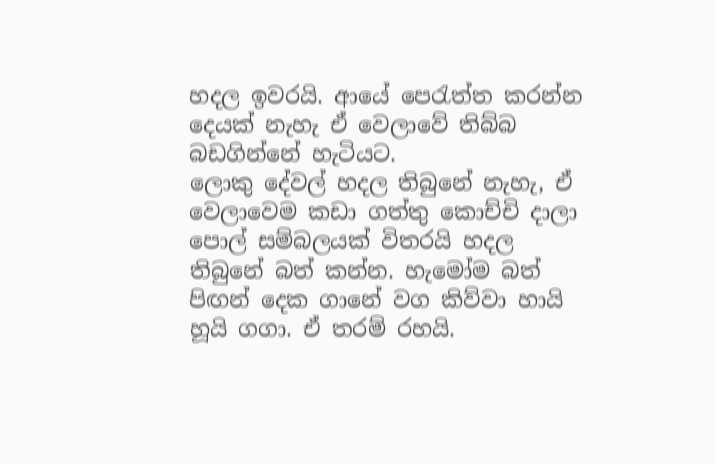හදල ඉවරයි. ආයේ පෙරැත්ත කරන්න දෙයක් නැහැ ඒ වෙලාවේ තිබ්බ බඩගින්නේ හැටියට.
ලොකු දේවල් හදල තිබුනේ නැහැ, ඒ වෙලාවෙම කඩා ගත්තු කොච්චි දාලා පොල් සම්බලයක් විතරයි හදල තිබුනේ බත් කන්න. හැමෝම බත් පිඟන් දෙක ගානේ වග කිව්වා හායි හූයි ගගා. ඒ තරම් රහයි.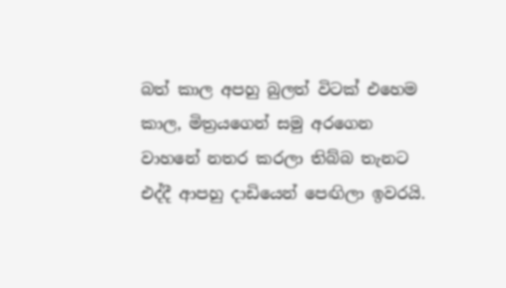බත් කාල අපහු බුලත් විටක් එහෙම කාල, මිත්‍රයගෙන් සමු අරගෙන වාහනේ නතර කරලා තිබ්බ තැනට එද්දී ආපහු දාඩියෙන් පෙඟිලා ඉවරයි.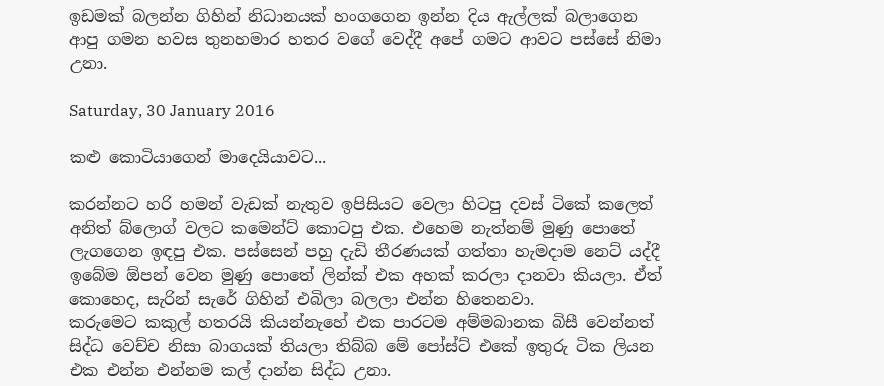ඉඩමක් බලන්න ගිහින් නිධානයක් හංගගෙන ඉන්න දිය ඇල්ලක් බලාගෙන ආපු ගමන හවස තුනහමාර හතර වගේ වෙද්දී අපේ ගමට ආවට පස්සේ නිමා උනා.

Saturday, 30 January 2016

කළු කොටියාගෙන් මාදෙයියාවට...

කරන්නට හරි හමන් වැඩක් නැතුව ඉපිසියට වෙලා හිටපු දවස් ටිකේ කලෙත් අනිත් බ්ලොග් වලට කමෙන්ට් කොටපු එක. එහෙම නැත්නම් මුණු පොතේ ලැගගෙන ඉඳපු එක. පස්සෙන් පහු දැඩි තීරණයක් ගත්තා හැමදාම නෙට් යද්දී ඉබේම ඕපන් වෙන මුණු පොතේ ලින්ක් එක අහක් කරලා දානවා කියලා. ඒත් කොහෙද, සැරින් සැරේ ගිහින් එබිලා බලලා එන්න හිතෙනවා.
කරුමෙට කකුල් හතරයි කියන්නැහේ එක පාරටම අම්මබානක බිසී වෙන්නත් සිද්ධ වෙච්ච නිසා බාගයක් තියලා තිබ්බ මේ පෝස්ට් එකේ ඉතුරු ටික ලියන එක එන්න එන්නම කල් දාන්න සිද්ධ උනා.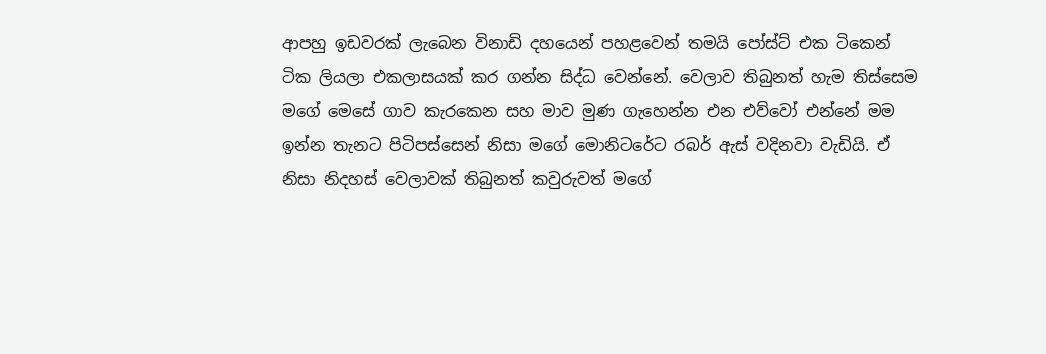ආපහු ඉඩවරක් ලැබෙන විනාඩි දහයෙන් පහළවෙන් තමයි පෝස්ට් එක ටිකෙන් ටික ලියලා එකලාසයක් කර ගන්න සිද්ධ වෙන්නේ. වෙලාව තිබුනත් හැම තිස්සෙම මගේ මෙසේ ගාව කැරකෙන සහ මාව මුණ ගැහෙන්න එන එව්වෝ එන්නේ මම ඉන්න තැනට පිටිපස්සෙන් නිසා මගේ මොනිටරේට රබර් ඇස් වදිනවා වැඩියි. ඒ නිසා නිදහස් වෙලාවක් තිබුනත් කවුරුවත් මගේ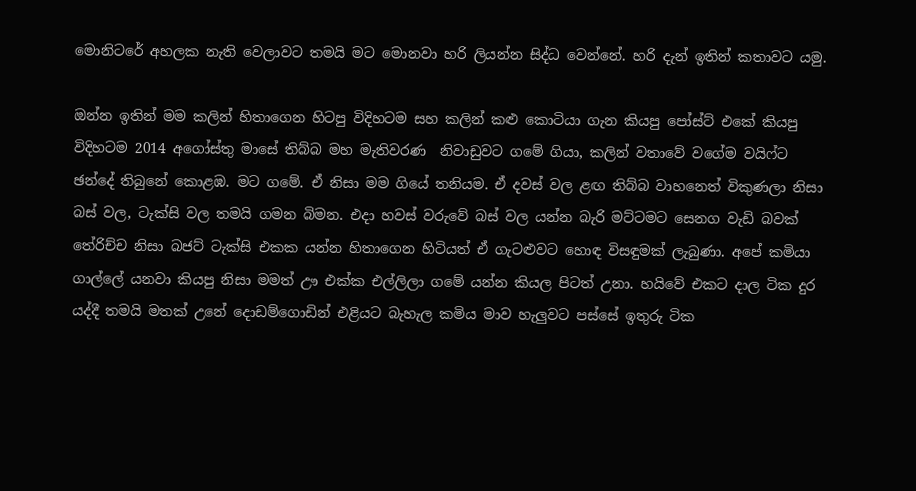මොනිටරේ අහලක නැති වෙලාවට තමයි මට මොනවා හරි ලියන්න සිද්ධ වෙන්නේ. හරි දැන් ඉතින් කතාවට යමු.

ඔන්න ඉතින් මම කලින් හිතාගෙන හිටපු විදිහටම සහ කලින් කළු කොටියා ගැන කියපු පෝස්ට් එකේ කියපු විදිහටම 2014 අගෝස්තු මාසේ තිබ්බ මහ මැතිවරණ  නිවාඩුවට ගමේ ගියා, කලින් වතාවේ වගේම වයිෆ්ට ඡන්දේ තිබුනේ කොළඹ. මට ගමේ. ඒ නිසා මම ගියේ තනියම. ඒ දවස් වල ළඟ තිබ්බ වාහනෙත් විකුණලා නිසා බස් වල, ටැක්සි වල තමයි ගමන බිමන. එදා හවස් වරුවේ බස් වල යන්න බැරි මට්ටමට සෙනග වැඩි බවක් තේරිච්ච නිසා බජට් ටැක්සි එකක යන්න හිතාගෙන හිටියත් ඒ ගැටළුවට හොඳ විසඳුමක් ලැබුණා. අපේ කමියා ගාල්ලේ යනවා කියපු නිසා මමත් ඌ එක්ක එල්ලිලා ගමේ යන්න කියල පිටත් උනා. හයිවේ එකට දාල ටික දුර යද්දී තමයි මතක් උනේ දොඩම්ගොඩින් එළියට බැහැල කමිය මාව හැලුවට පස්සේ ඉතුරු ටික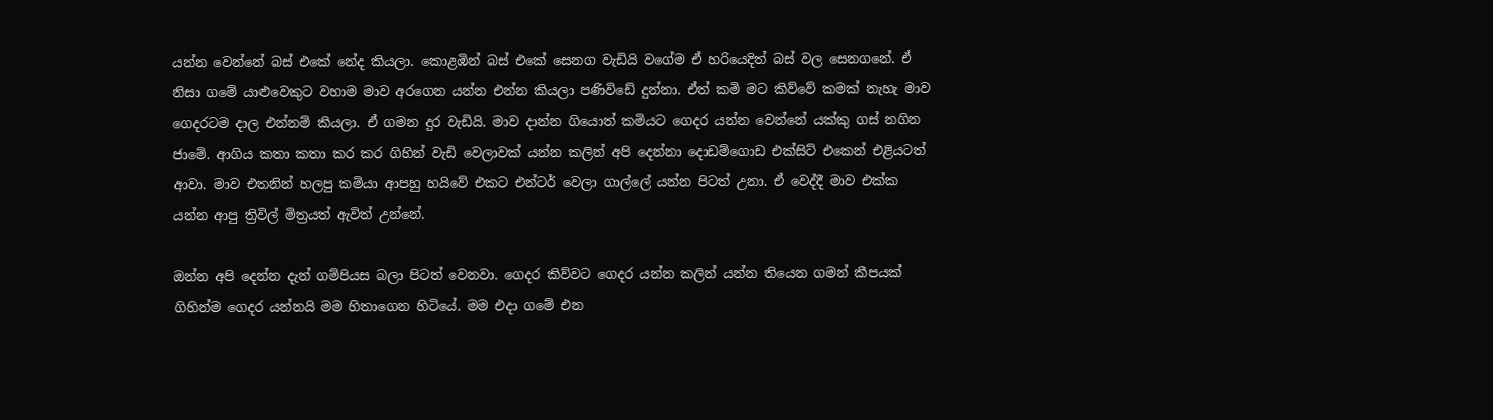යන්න වෙන්නේ බස් එකේ නේද කියලා. කොළඹින් බස් එකේ සෙනග වැඩියි වගේම ඒ හරියෙදිත් බස් වල සෙනගනේ. ඒ නිසා ගමේ යාළුවෙකුට වහාම මාව අරගෙන යන්න එන්න කියලා පණිවිඩේ දුන්නා. ඒත් කමි මට කිව්වේ කමක් නැහැ මාව ගෙදරටම දාල එන්නම් කියලා. ඒ ගමන දුර වැඩියි. මාව දාන්න ගියොත් කමියට ගෙදර යන්න වෙන්නේ යක්කු ගස් නගින ජාමේ. ආගිය කතා කතා කර කර ගිහින් වැඩි වෙලාවක් යන්න කලින් අපි දෙන්නා දොඩම්ගොඩ එක්සිට් එකෙන් එළියටත් ආවා. මාව එතනින් හලපු කමියා ආපහු හයිවේ එකට එන්ටර් වෙලා ගාල්ලේ යන්න පිටත් උනා. ඒ වෙද්දී මාව එක්ක යන්න ආපු ත්‍රිවිල් මිත්‍රයත් ඇවිත් උන්නේ.

ඔන්න අපි දෙන්න දැන් ගම්පියස බලා පිටත් වෙනවා. ගෙදර කිව්වට ගෙදර යන්න කලින් යන්න තියෙන ගමන් කීපයක් ගිහින්ම ගෙදර යන්නයි මම හිතාගෙන හිටියේ. මම එදා ගමේ එන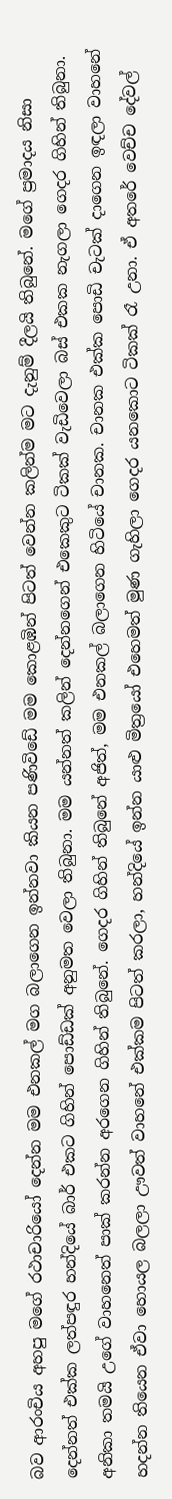බව ආරංචිය අහපු මගේ රථාචාරියෝ දෙන්න මම එනකල් මග බලාගෙන ඉන්නවා කියන පණිවිඩේ මම කොළඹින් පිටත් වෙන්න කලින්ම මට දැනුම් දීලයි තිබුනේ. මගේ ප්‍රමාදය නිසා දෙන්නත් එක්ක ලත්පඳුර හන්දියේ බාර් එකට ගිහින් පොඩ්ඩක් අනුමත වෙලා තිබුනා. මම යන්නත් කලින් දෙන්නගෙන් එකෙකුට ටිකක් වැඩිවෙලා බස් එකක නැගලා ගෙදර ගිහින් තිබුනා. අනිකා තමයි උගේ වාහනෙත් පාක් කරන්න අරගෙන ගිහින් තිබුනේ. ගෙදර ගිහින් තිබුනේ අජිත්, මම එනකල් බලාගෙන හිටියේ චානක. චානක එක්ක පොඩි චැටක් දාගෙන ඉඳලා වාහනේ හදන්න තියෙන ඒවා හොයල බලලා ඌවත් වාහනේ එක්කම පිටත් කරලා, හන්දියේ ඉන්න යාළු මිත්‍රයෝ එහෙමත් මුණ ගැහිලා ගෙදර යනකොට ටිකක් රෑ උනා. ඒ අතරේ වෙච්ච දේවල්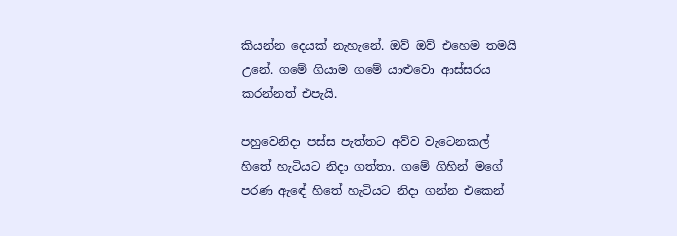කියන්න දෙයක් නැහැනේ. ඔව් ඔව් එහෙම තමයි උනේ. ගමේ ගියාම ගමේ යාළුවො ආස්සරය කරන්නත් එපැයි.

පහුවෙනිදා පස්ස පැත්තට අව්ව වැටෙනකල් හිතේ හැටියට නිදා ගත්තා. ගමේ ගිහින් මගේ පරණ ඇඳේ හිතේ හැටියට නිදා ගන්න එකෙන්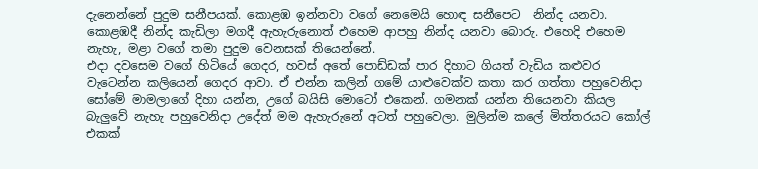දැනෙන්නේ පුදුම සනීපයක්. කොළඹ ඉන්නවා වගේ නෙමෙයි හොඳ සනීපෙට  නින්ද යනවා. කොළඹදී නින්ද කැඩිලා මගදී ඇහැරුනොත් එහෙම ආපහු නින්ද යනවා බොරු. එහෙදි එහෙම නැහැ, මළා වගේ තමා පුදුම වෙනසක් තියෙන්නේ.
එදා දවසෙම වගේ හිටියේ ගෙදර, හවස් අතේ පොඩ්ඩක් පාර දිහාට ගියත් වැඩිය කළුවර වැටෙන්න කලියෙන් ගෙදර ආවා. ඒ එන්න කලින් ගමේ යාළුවෙක්ව කතා කර ගත්තා පහුවෙනිදා සෝමේ මාමලාගේ දිහා යන්න, උගේ බයිසි මොටෝ එකෙන්. ගමනක් යන්න තියෙනවා කියල බැලුවේ නැහැ පහුවෙනිදා උදේත් මම ඇහැරුනේ අටත් පහුවෙලා. මුලින්ම කලේ මිත්තරයට කෝල් එකක්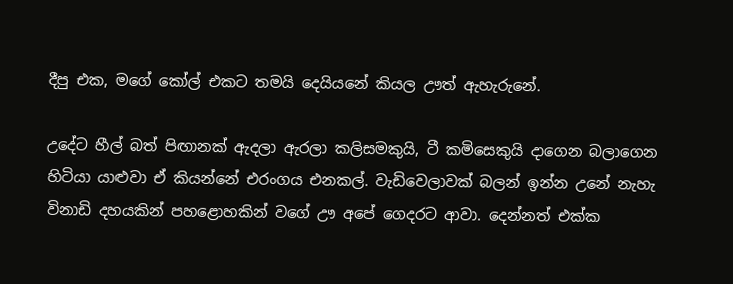දීපු එක, මගේ කෝල් එකට තමයි දෙයියනේ කියල ඌත් ඇහැරුනේ.

උදේට හීල් බත් පිඟානක් ඇදලා ඇරලා කලිසමකුයි, ටී කමිසෙකුයි දාගෙන බලාගෙන හිටියා යාළුවා ඒ කියන්නේ එරංගය එනකල්. වැඩිවෙලාවක් බලන් ඉන්න උනේ නැහැ විනාඩි දහයකින් පහළොහකින් වගේ ඌ අපේ ගෙදරට ආවා. දෙන්නත් එක්ක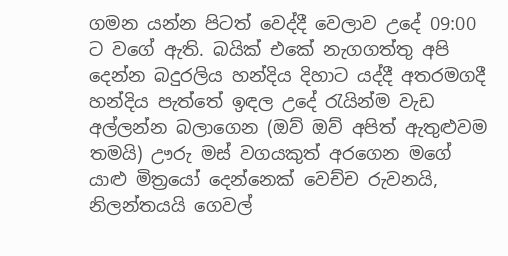ගමන යන්න පිටත් වෙද්දී වෙලාව උදේ 09:00 ට වගේ ඇති. බයික් එකේ නැගගත්තු අපි දෙන්න බදුරලිය හන්දිය දිහාට යද්දී අතරමගදී හන්දිය පැත්තේ ඉඳල උදේ රැයින්ම වැඩ අල්ලන්න බලාගෙන (ඔව් ඔව් අපිත් ඇතුළුවම තමයි) ඌරු මස් වගයකුත් අරගෙන මගේ යාළු මිත්‍රයෝ දෙන්නෙක් වෙච්ච රුවනයි, නිලන්තයයි ගෙවල්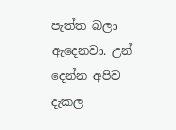පැත්ත බලා ඇදෙනවා. උන් දෙන්න අපිව දැකල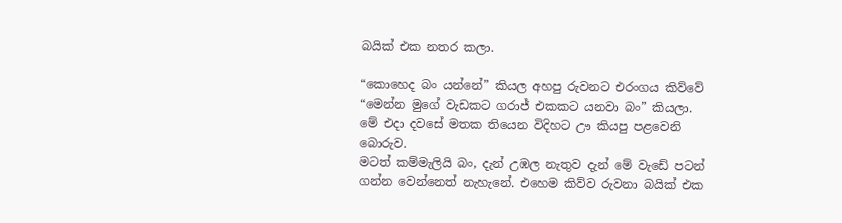බයික් එක නතර කලා.

“කොහෙද බං යන්නේ” කියල අහපු රුවනට එරංගය කිව්වේ “මෙන්න මුගේ වැඩකට ගරාජ් එකකට යනවා බං” කියලා. මේ එදා දවසේ මතක තියෙන විදිහට ඌ කියපු පළවෙනි බොරුව.
මටත් කම්මැලියි බං, දැන් උඹල නැතුව දැන් මේ වැඩේ පටන් ගන්න වෙන්නෙත් නැහැනේ. එහෙම කිව්ව රුවනා බයික් එක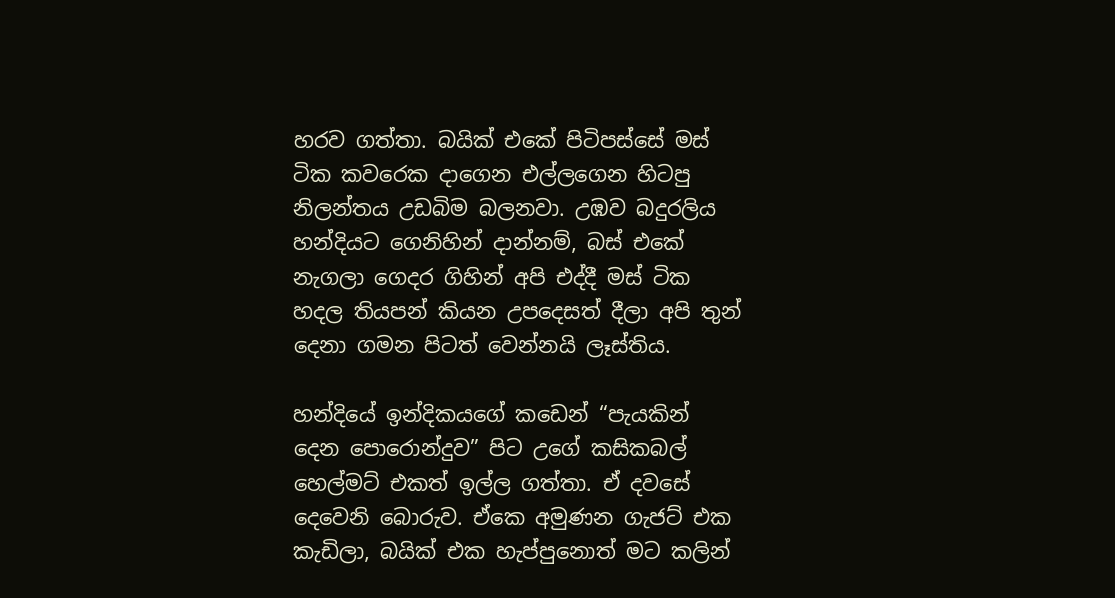හරව ගත්තා. බයික් එකේ පිටිපස්සේ මස් ටික කවරෙක දාගෙන එල්ලගෙන හිටපු නිලන්තය උඩබිම බලනවා. උඹව බදුරලිය හන්දියට ගෙනිහින් දාන්නම්, බස් එකේ නැගලා ගෙදර ගිහින් අපි එද්දී මස් ටික හදල තියපන් කියන උපදෙසත් දීලා අපි තුන් දෙනා ගමන පිටත් වෙන්නයි ලෑස්තිය.

හන්දියේ ඉන්දිකයගේ කඩෙන් “පැයකින් දෙන පොරොන්දුව” පිට උගේ කසිකබල් හෙල්මට් එකත් ඉල්ල ගත්තා. ඒ දවසේ දෙවෙනි බොරුව. ඒකෙ අමුණන ගැජට් එක කැඩිලා, බයික් එක හැප්පුනොත් මට කලින්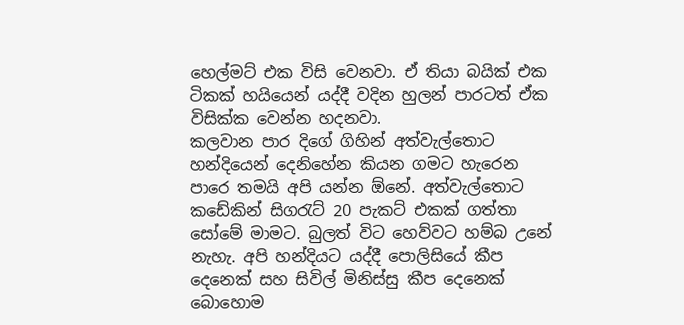හෙල්මට් එක විසි වෙනවා. ඒ තියා බයික් එක ටිකක් හයියෙන් යද්දී වදින හුලන් පාරටත් ඒක විසික්ක වෙන්න හදනවා.
කලවාන පාර දිගේ ගිහින් අත්වැල්තොට හන්දියෙන් දෙනිහේන කියන ගමට හැරෙන පාරෙ තමයි අපි යන්න ඕනේ. අත්වැල්තොට කඩේකින් සිගරැට් 20 පැකට් එකක් ගත්තා සෝමේ මාමට. බුලත් විට හෙව්වට හම්බ උනේ නැහැ. අපි හන්දියට යද්දී පොලිසියේ කීප දෙනෙක් සහ සිවිල් මිනිස්සු කීප දෙනෙක් බොහොම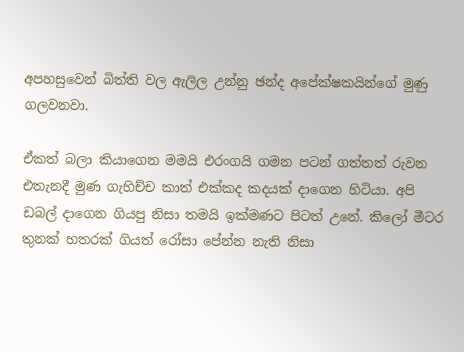අපහසුවෙන් බිත්ති වල ඇලිල උන්නු ඡන්ද අපේක්ෂකයින්ගේ මුණු ගලවනවා.

ඒකත් බලා කියාගෙන මමයි එරංගයි ගමන පටන් ගත්තත් රුවන එතැනදී මුණ ගැහිච්ච කාත් එක්කද කදයක් දාගෙන හිටියා. අපි ඩබල් දාගෙන ගියපු නිසා තමයි ඉක්මණට පිටත් උනේ. කිලෝ මීටර තුනක් හතරක් ගියත් රෝසා පේන්න නැති නිසා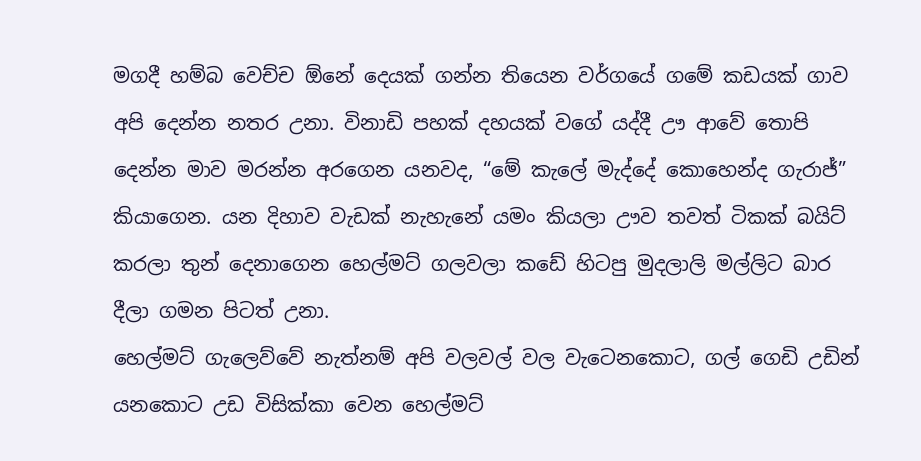මගදී හම්බ වෙච්ච ඕනේ දෙයක් ගන්න තියෙන වර්ගයේ ගමේ කඩයක් ගාව අපි දෙන්න නතර උනා. විනාඩි පහක් දහයක් වගේ යද්දී ඌ ආවේ තොපි දෙන්න මාව මරන්න අරගෙන යනවද, “මේ කැලේ මැද්දේ කොහෙන්ද ගැරාජ්” කියාගෙන. යන දිහාව වැඩක් නැහැනේ යමං කියලා ඌව තවත් ටිකක් බයිට් කරලා තුන් දෙනාගෙන හෙල්මට් ගලවලා කඩේ හිටපු මුදලාලි මල්ලිට බාර දීලා ගමන පිටත් උනා.
හෙල්මට් ගැලෙව්වේ නැත්නම් අපි වලවල් වල වැටෙනකොට, ගල් ගෙඩි උඩින් යනකොට උඩ විසික්කා වෙන හෙල්මට්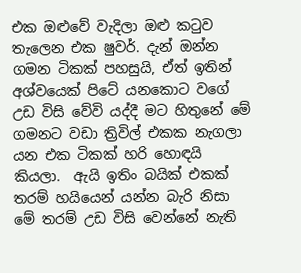එක ඔළුවේ වැදිලා ඔළු කටුව තැලෙන එක ෂුවර්. දැන් ඔන්න ගමන ටිකක් පහසුයි, ඒත් ඉතින් අශ්වයෙක් පිටේ යනකොට වගේ උඩ විසි වේවි යද්දී මට හිතුනේ මේ ගමනට වඩා ත්‍රිවිල් එකක නැගලා යන එක ටිකක් හරි හොඳයි කියලා.  ඇයි ඉතිං බයික් එකක් තරම් හයියෙන් යන්න බැරි නිසා මේ තරම් උඩ විසි වෙන්නේ නැති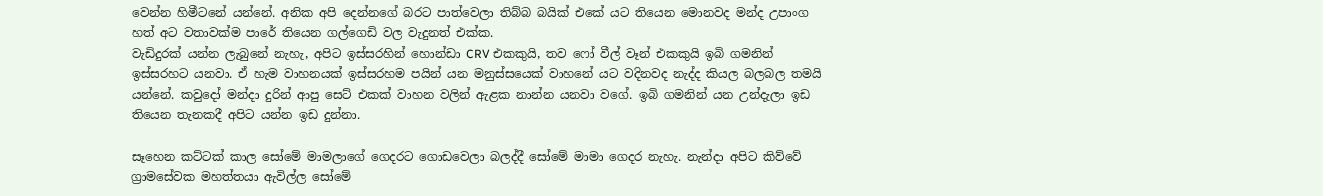වෙන්න හිමීටනේ යන්නේ. අනික අපි දෙන්නගේ බරට පාත්වෙලා තිබ්බ බයික් එකේ යට තියෙන මොනවද මන්ද උපාංග  හත් අට වතාවක්ම පාරේ තියෙන ගල්ගෙඩි වල වැදුනත් එක්ක.
වැඩිදුරක් යන්න ලැබුනේ නැහැ, අපිට ඉස්සරහින් හොන්ඩා CRV එකකුයි, තව ෆෝ වීල් වෑන් එකකුයි ඉබි ගමනින් ඉස්සරහට යනවා. ඒ හැම වාහනයක් ඉස්සරහම පයින් යන මනුස්සයෙක් වාහනේ යට වදිනවද නැද්ද කියල බලබල තමයි යන්නේ. කවුදෝ මන්දා දුරින් ආපු සෙට් එකක් වාහන වලින් ඇළක නාන්න යනවා වගේ. ඉබි ගමනින් යන උන්දැලා ඉඩ තියෙන තැනකදී අපිට යන්න ඉඩ දුන්නා.

සෑහෙන කට්ටක් කාල සෝමේ මාමලාගේ ගෙදරට ගොඩවෙලා බලද්දී සෝමේ මාමා ගෙදර නැහැ. නැන්දා අපිට කිව්වේ ග්‍රාමසේවක මහත්තයා ඇවිල්ල සෝමේ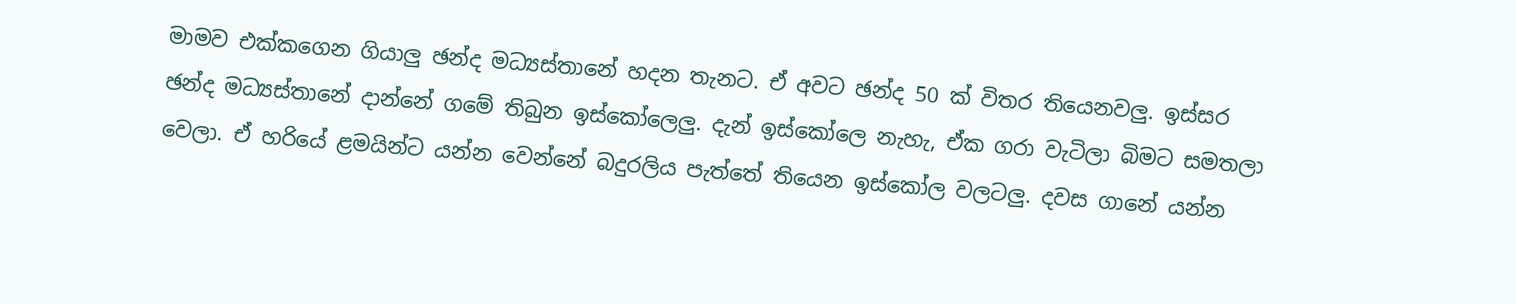මාමව එක්කගෙන ගියාලු ඡන්ද මධ්‍යස්තානේ හදන තැනට. ඒ අවට ඡන්ද 50 ක් විතර තියෙනවලු. ඉස්සර ඡන්ද මධ්‍යස්තානේ දාන්නේ ගමේ තිබුන ඉස්කෝලෙලු. දැන් ඉස්කෝලෙ නැහැ, ඒක ගරා වැටිලා බිමට සමතලා වෙලා. ඒ හරියේ ළමයින්ට යන්න වෙන්නේ බදුරලිය පැත්තේ තියෙන ඉස්කෝල වලටලු. දවස ගානේ යන්න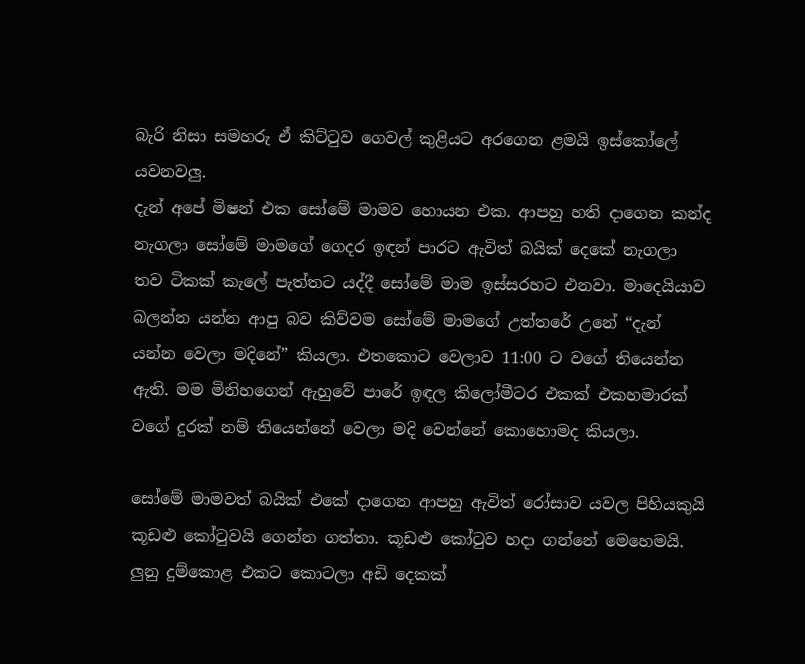බැරි නිසා සමහරු ඒ කිට්ටුව ගෙවල් කුළියට අරගෙන ළමයි ඉස්කෝලේ යවනවලු.
දැන් අපේ මිෂන් එක සෝමේ මාමව හොයන එක. ආපහු හති දාගෙන කන්ද නැගලා සෝමේ මාමගේ ගෙදර ඉඳන් පාරට ඇවිත් බයික් දෙකේ නැගලා තව ටිකක් කැලේ පැත්තට යද්දී සෝමේ මාම ඉස්සරහට එනවා. මාදෙයියාව බලන්න යන්න ආපු බව කිව්වම සෝමේ මාමගේ උත්තරේ උනේ “දැන් යන්න වෙලා මදිනේ” කියලා. එතකොට වෙලාව 11:00 ට වගේ තියෙන්න ඇති. මම මිනිහගෙන් ඇහුවේ පාරේ ඉඳල කිලෝමීටර එකක් එකහමාරක් වගේ දුරක් නම් තියෙන්නේ වෙලා මදි වෙන්නේ කොහොමද කියලා.

සෝමේ මාමවත් බයික් එකේ දාගෙන ආපහු ඇවිත් රෝසාව යවල පිහියකුයි කූඩළු කෝටුවයි ගෙන්න ගත්තා. කූඩළු කෝටුව හදා ගන්නේ මෙහෙමයි. ලුනු දුම්කොළ එකට කොටලා අඩි දෙකක්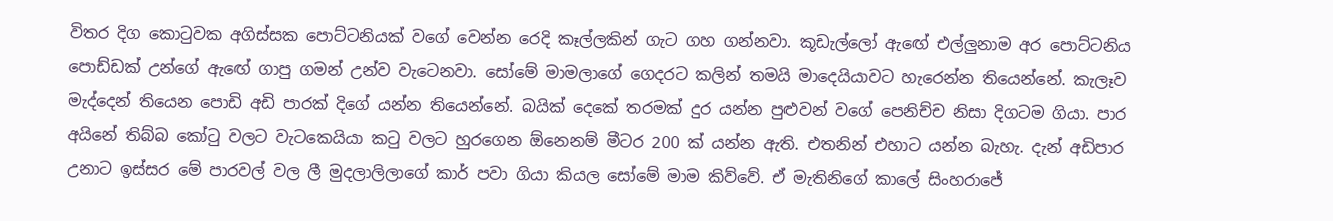විතර දිග කොටුවක අගිස්සක පොට්ටනියක් වගේ වෙන්න රෙදි කෑල්ලකින් ගැට ගහ ගන්නවා. කූඩැල්ලෝ ඇඟේ එල්ලුනාම අර පොට්ටනිය පොඩ්ඩක් උන්ගේ ඇඟේ ගාපු ගමන් උන්ව වැටෙනවා. සෝමේ මාමලාගේ ගෙදරට කලින් තමයි මාදෙයියාවට හැරෙන්න තියෙන්නේ. කැලෑව මැද්දෙන් තියෙන පොඩි අඩි පාරක් දිගේ යන්න තියෙන්නේ. බයික් දෙකේ තරමක් දුර යන්න පුළුවන් වගේ පෙනිච්ච නිසා දිගටම ගියා. පාර අයිනේ තිබ්බ කෝටු වලට වැටකෙයියා කටු වලට හුරගෙන ඕනෙනම් මීටර 200 ක් යන්න ඇති. එතනින් එහාට යන්න බැහැ. දැන් අඩිපාර උනාට ඉස්සර මේ පාරවල් වල ලී මුදලාලිලාගේ කාර් පවා ගියා කියල සෝමේ මාම කිව්වේ. ඒ මැතිනිගේ කාලේ සිංහරාජේ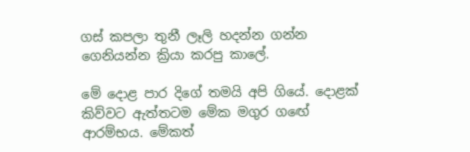ගස් කපලා තුනී ලෑලි හදන්න ගන්න ගෙනියන්න ක්‍රියා කරපු කාලේ.

මේ දොළ පාර දිගේ තමයි අපි ගියේ. දොළක් කිව්වට ඇත්තටම මේක මගුර ගඟේ ආරම්භය. මේකත්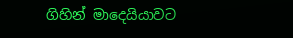ගිහින් මාදෙයියාවට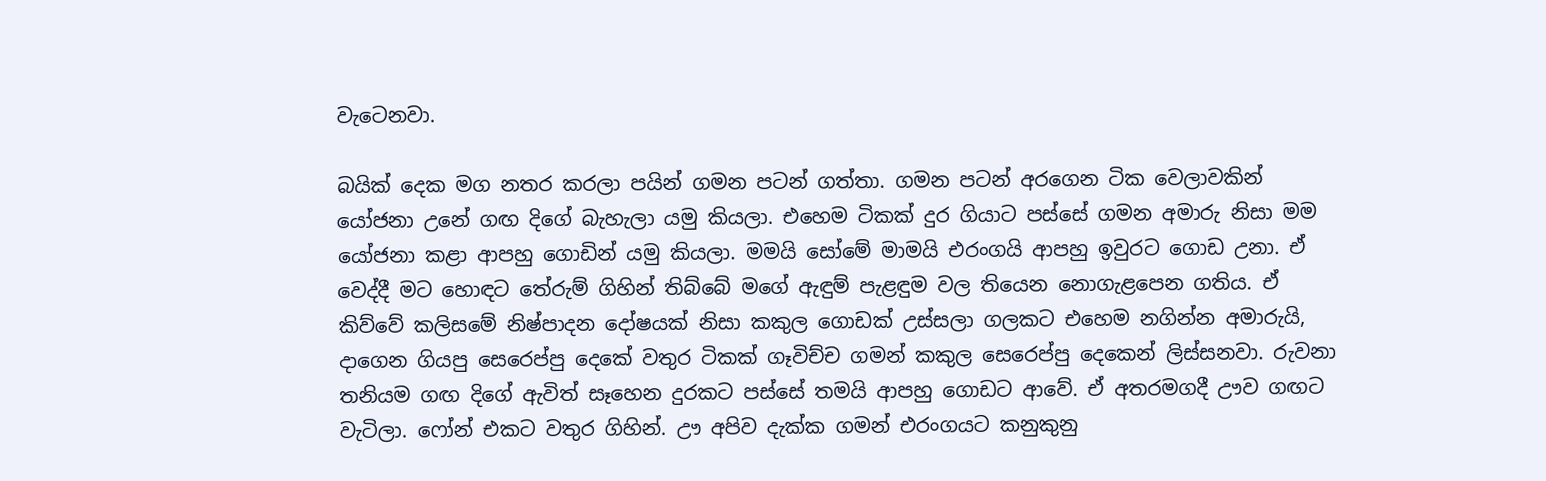වැටෙනවා.

බයික් දෙක මග නතර කරලා පයින් ගමන පටන් ගත්තා. ගමන පටන් අරගෙන ටික වෙලාවකින් යෝජනා උනේ ගඟ දිගේ බැහැලා යමු කියලා. එහෙම ටිකක් දුර ගියාට පස්සේ ගමන අමාරු නිසා මම යෝජනා කළා ආපහු ගොඩින් යමු කියලා. මමයි සෝමේ මාමයි එරංගයි ආපහු ඉවුරට ගොඩ උනා. ඒ වෙද්දී මට හොඳට තේරුම් ගිහින් තිබ්බේ මගේ ඇඳුම් පැළඳුම වල තියෙන නොගැළපෙන ගතිය. ඒ කිව්වේ කලිසමේ නිෂ්පාදන දෝෂයක් නිසා කකුල ගොඩක් උස්සලා ගලකට එහෙම නගින්න අමාරුයි, දාගෙන ගියපු සෙරෙප්පු දෙකේ වතුර ටිකක් ගෑවිච්ච ගමන් කකුල සෙරෙප්පු දෙකෙන් ලිස්සනවා. රුවනා තනියම ගඟ දිගේ ඇවිත් සෑහෙන දුරකට පස්සේ තමයි ආපහු ගොඩට ආවේ. ඒ අතරමගදී ඌව ගඟට වැටිලා. ෆෝන් එකට වතුර ගිහින්. ඌ අපිව දැක්ක ගමන් එරංගයට කනුකුනු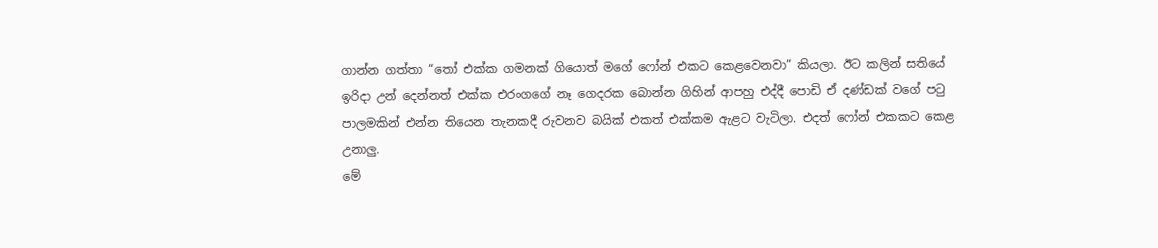ගාන්න ගත්තා “තෝ එක්ක ගමනක් ගියොත් මගේ ෆෝන් එකට කෙළවෙනවා” කියලා. ඊට කලින් සතියේ ඉරිදා උන් දෙන්නත් එක්ක එරංගගේ නෑ ගෙදරක බොන්න ගිහින් ආපහු එද්දී පොඩි ඒ දණ්ඩක් වගේ පටු පාලමකින් එන්න තියෙන තැනකදී රුවනව බයික් එකත් එක්කම ඇළට වැටිලා. එදත් ෆෝන් එකකට කෙළ උනාලු.
මේ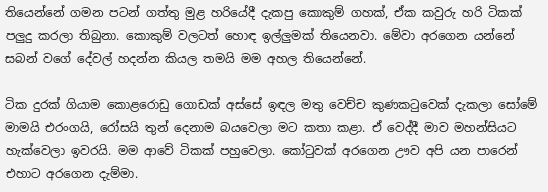තියෙන්නේ ගමන පටන් ගත්තු මුළ හරියේදී දැකපු කොකුම් ගහක්, ඒක කවුරු හරි ටිකක් පලුදු කරලා තිබුනා. කොකුම් වලටත් හොඳ ඉල්ලුමක් තියෙනවා. මේවා අරගෙන යන්නේ සබන් වගේ දේවල් හදන්න කියල තමයි මම අහල තියෙන්නේ.

ටික දුරක් ගියාම කොළරොඩු ගොඩක් අස්සේ ඉඳල මතු වෙච්ච කුණකටුවෙක් දැකලා සෝමේ මාමයි එරංගයි, රෝසයි තුන් දෙනාම බයවෙලා මට කතා කළා. ඒ වෙද්දී මාව මහන්සියට හැක්වෙලා ඉවරයි. මම ආවේ ටිකක් පහුවෙලා. කෝටුවක් අරගෙන ඌව අපි යන පාරෙන් එහාට අරගෙන දැම්මා.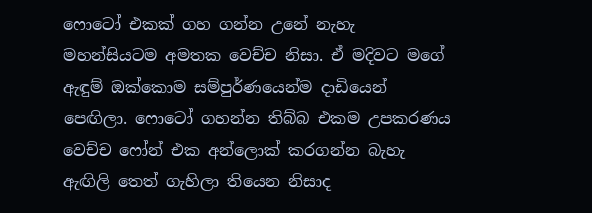ෆොටෝ එකක් ගහ ගන්න උනේ නැහැ මහන්සියටම අමතක වෙච්ච නිසා. ඒ මදිවට මගේ ඇඳුම් ඔක්කොම සම්පුර්ණයෙන්ම දාඩියෙන් පෙඟිලා. ෆොටෝ ගහන්න තිබ්බ එකම උපකරණය වෙච්ච ෆෝන් එක අන්ලොක් කරගන්න බැහැ ඇඟිලි තෙත් ගැහිලා තියෙන නිසාද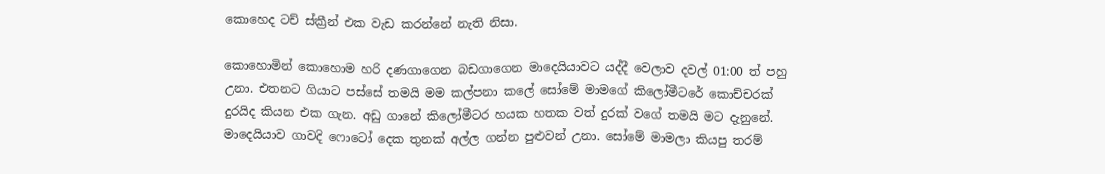කොහෙද ටච් ස්ක්‍රීන් එක වැඩ කරන්නේ නැති නිසා.

කොහොමින් කොහොම හරි දණගාගෙන බඩගාගෙන මාදෙයියාවට යද්දී වෙලාව දවල් 01:00 ත් පහු උනා. එතනට ගියාට පස්සේ තමයි මම කල්පනා කලේ සෝමේ මාමගේ කිලෝමීටරේ කොච්චරක් දුරයිද කියන එක ගැන. අඩු ගානේ කිලෝමීටර හයක හතක වත් දුරක් වගේ තමයි මට දැනුනේ. මාදෙයියාව ගාවදි ෆොටෝ දෙක තුනක් අල්ල ගන්න පුළුවන් උනා. සෝමේ මාමලා කියපු තරම්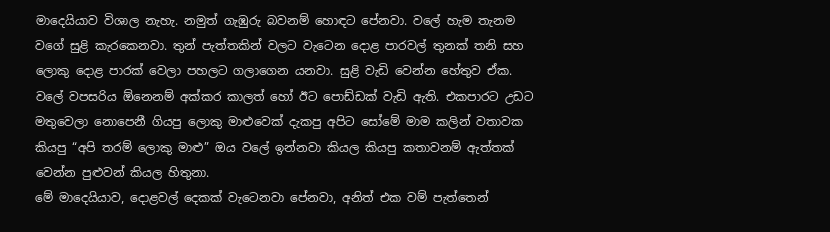මාදෙයියාව විශාල නැහැ. නමුත් ගැඹුරු බවනම් හොඳට පේනවා. වලේ හැම තැනම වගේ සුළි කැරකෙනවා. තුන් පැත්තකින් වලට වැටෙන දොළ පාරවල් තුනක් තනි සහ ලොකු දොළ පාරක් වෙලා පහලට ගලාගෙන යනවා. සුළි වැඩි වෙන්න හේතුව ඒක. වලේ වපසරිය ඕනෙනම් අක්කර කාලත් හෝ ඊට පොඩ්ඩක් වැඩි ඇති. එකපාරට උඩට මතුවෙලා නොපෙනී ගියපු ලොකු මාළුවෙක් දැකපු අපිට සෝමේ මාම කලින් වතාවක කියපු “අපි තරම් ලොකු මාළු” ඔය වලේ ඉන්නවා කියල කියපු කතාවනම් ඇත්තක් වෙන්න පුළුවන් කියල හිතුනා.
මේ මාදෙයියාව, දොළවල් දෙකක් වැටෙනවා පේනවා, අනිත් එක වම් පැත්තෙන්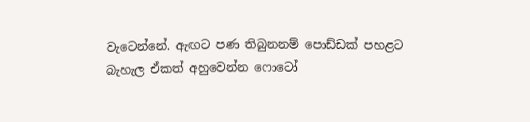වැටෙන්නේ. ඇඟට පණ තිබුනනම් පොඩ්ඩක් පහළට බැහැල ඒකත් අහුවෙන්න ෆොටෝ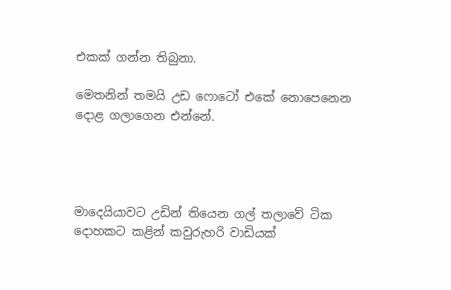එකක් ගන්න තිබුනා.

මෙතනින් තමයි උඩ ෆොටෝ එකේ නොපෙනෙන දොළ ගලාගෙන එන්නේ.




මාදෙයියාවට උඩින් තියෙන ගල් තලාවේ ටික දොහකට කළින් කවුරුහරි වාඩියක්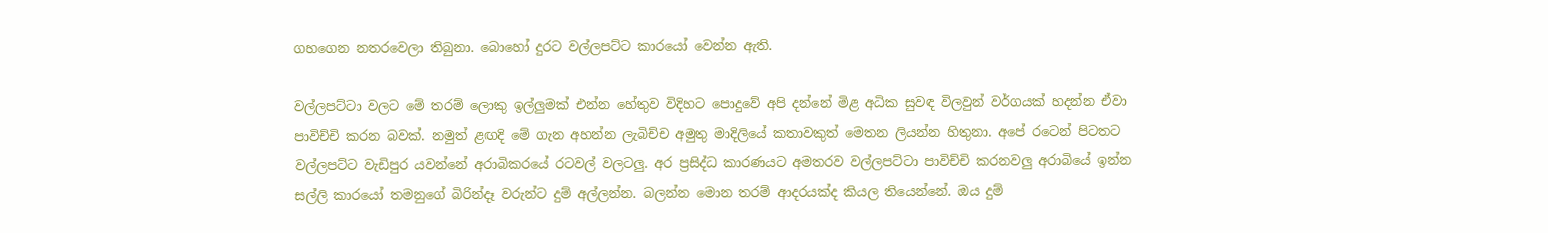ගහගෙන නතරවෙලා තිබුනා. බොහෝ දුරට වල්ලපට්ට කාරයෝ වෙන්න ඇති.

වල්ලපට්ටා වලට මේ තරම් ලොකු ඉල්ලුමක් එන්න හේතුව විදිහට පොදුවේ අපි දන්නේ මිළ අධික සුවඳ විලවුන් වර්ගයක් හදන්න ඒවා පාවිච්චි කරන බවක්. නමුත් ළඟදි මේ ගැන අහන්න ලැබිච්ච අමුතු මාදිලියේ කතාවකුත් මෙතන ලියන්න හිතුනා. අපේ රටෙන් පිටතට වල්ලපට්ට වැඩිපුර යවන්නේ අරාබිකරයේ රටවල් වලටලු. අර ප්‍රසිද්ධ කාරණයට අමතරව වල්ලපට්ටා පාවිච්චි කරනවලු අරාබියේ ඉන්න සල්ලි කාරයෝ තමනුගේ බිරින්දෑ වරුන්ට දුම් අල්ලන්න. බලන්න මොන තරම් ආදරයක්ද කියල තියෙන්නේ. ඔය දුම්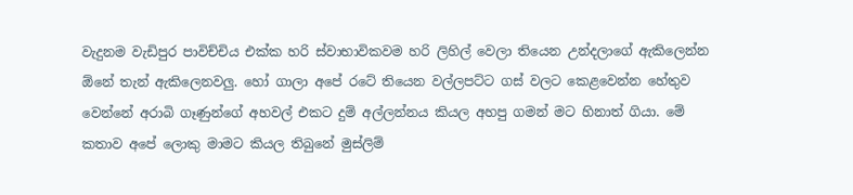වැදුනම වැඩිපුර පාවිච්චිය එක්ක හරි ස්වාභාවිකවම හරි ලිහිල් වෙලා තියෙන උන්දලාගේ ඇකිලෙන්න ඕනේ තැන් ඇකිලෙනවලු. හෝ ගාලා අපේ රටේ තියෙන වල්ලපට්ට ගස් වලට කෙළවෙන්න හේතුව වෙන්නේ අරාබි ගෑණුන්ගේ අහවල් එකට දුම් අල්ලන්නය කියල අහපු ගමන් මට හිනාත් ගියා. මේ කතාව අපේ ලොකු මාමට කියල තිබුනේ මුස්ලිම්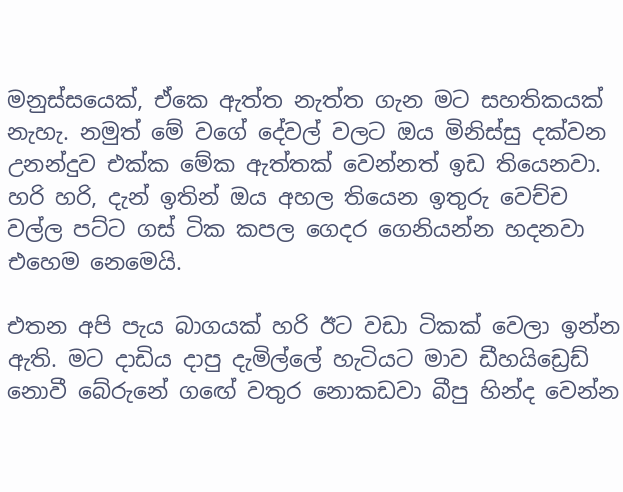මනුස්සයෙක්, ඒකෙ ඇත්ත නැත්ත ගැන මට සහතිකයක් නැහැ. නමුත් මේ වගේ දේවල් වලට ඔය මිනිස්සු දක්වන උනන්දුව එක්ක මේක ඇත්තක් වෙන්නත් ඉඩ තියෙනවා. හරි හරි, දැන් ඉතින් ඔය අහල තියෙන ඉතුරු වෙච්ච වල්ල පට්ට ගස් ටික කපල ගෙදර ගෙනියන්න හදනවා එහෙම නෙමෙයි.

එතන අපි පැය බාගයක් හරි ඊට වඩා ටිකක් වෙලා ඉන්න ඇති. මට දාඩිය දාපු දැමිල්ලේ හැටියට මාව ඩීහයිඩ්‍රෙඩ් නොවී බේරුනේ ගඟේ වතුර නොකඩවා බීපු හින්ද වෙන්න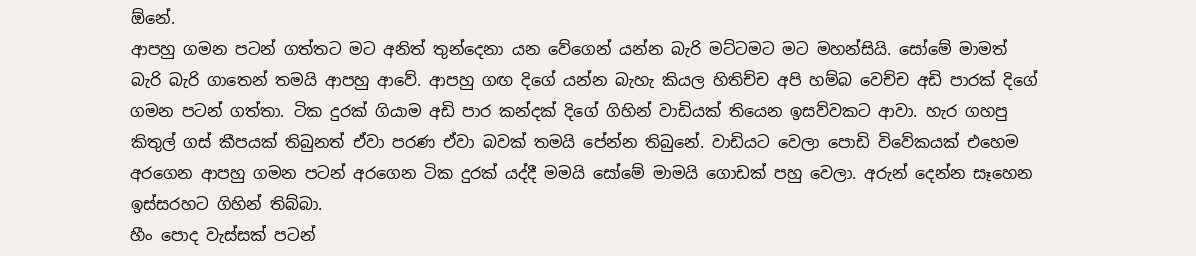ඕනේ.
ආපහු ගමන පටන් ගත්තට මට අනිත් තුන්දෙනා යන වේගෙන් යන්න බැරි මට්ටමට මට මහන්සියි. සෝමේ මාමත් බැරි බැරි ගාතෙන් තමයි ආපහු ආවේ. ආපහු ගඟ දිගේ යන්න බැහැ කියල හිතිච්ච අපි හම්බ වෙච්ච අඩි පාරක් දිගේ ගමන පටන් ගත්තා. ටික දුරක් ගියාම අඩි පාර කන්දක් දිගේ ගිහින් වාඩියක් තියෙන ඉසව්වකට ආවා. හැර ගහපු කිතුල් ගස් කීපයක් තිබුනත් ඒවා පරණ ඒවා බවක් තමයි පේන්න තිබුනේ. වාඩියට වෙලා පොඩි විවේකයක් එහෙම අරගෙන ආපහු ගමන පටන් අරගෙන ටික දුරක් යද්දී මමයි සෝමේ මාමයි ගොඩක් පහු වෙලා. අරුන් දෙන්න සෑහෙන ඉස්සරහට ගිහින් තිබ්බා.
හීං පොද වැස්සක් පටන්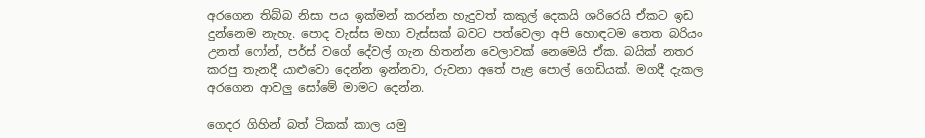අරගෙන තිබ්බ නිසා පය ඉක්මන් කරන්න හැදුවත් කකුල් දෙකයි ශරිරෙයි ඒකට ඉඩ දුන්නෙම නැහැ. පොද වැස්ස මහා වැස්සක් බවට පත්වෙලා අපි හොඳටම තෙත බරියං උනත් ෆෝන්, පර්ස් වගේ දේවල් ගැන හිතන්න වෙලාවක් නෙමෙයි ඒක. බයික් නතර කරපු තැනදී යාළුවො දෙන්න ඉන්නවා, රුවනා අතේ පැළ පොල් ගෙඩියක්. මගදී දැකල අරගෙන ආවලු සෝමේ මාමට දෙන්න.

ගෙදර ගිහින් බත් ටිකක් කාල යමු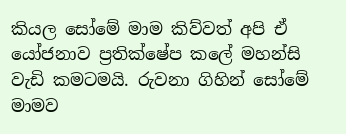කියල සෝමේ මාම කිව්වත් අපි ඒ යෝජනාව ප්‍රතික්ෂේප කලේ මහන්සි වැඩි කමටමයි. රුවනා ගිහින් සෝමේ මාමව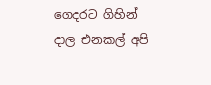ගෙදරට ගිහින් දාල එනකල් අපි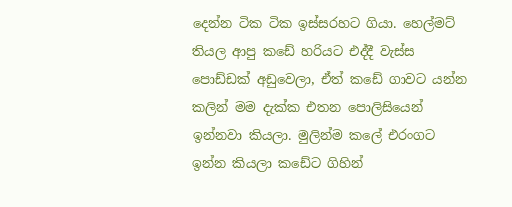දෙන්න ටික ටික ඉස්සරහට ගියා. හෙල්මට් තියල ආපු කඩේ හරියට එද්දී වැස්ස පොඩ්ඩක් අඩුවෙලා, ඒත් කඩේ ගාවට යන්න කලින් මම දැක්ක එතන පොලිසියෙන් ඉන්නවා කියලා. මුලින්ම කලේ එරංගට ඉන්න කියලා කඩේට ගිහින්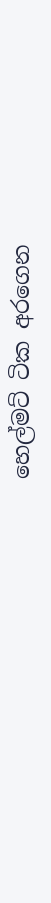හෙල්මට් ටික අරගෙන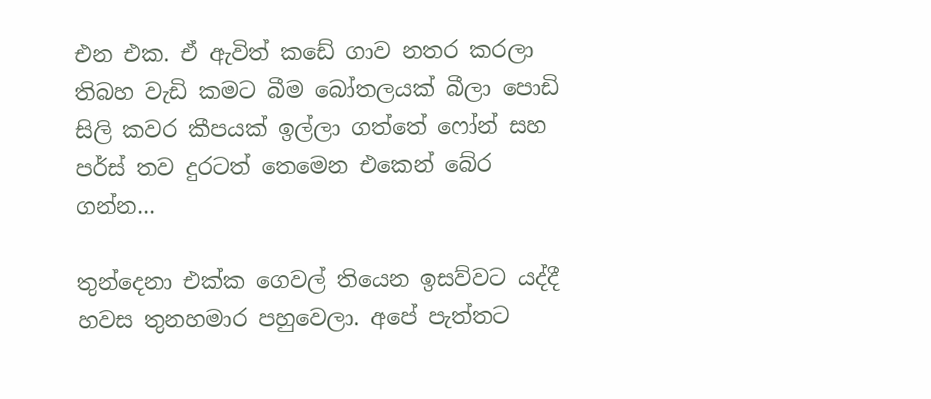එන එක. ඒ ඇවිත් කඩේ ගාව නතර කරලා තිබහ වැඩි කමට බීම බෝතලයක් බීලා පොඩි සිලි කවර කීපයක් ඉල්ලා ගත්තේ ෆෝන් සහ පර්ස් තව දුරටත් තෙමෙන එකෙන් බේර ගන්න...

තුන්දෙනා එක්ක ගෙවල් තියෙන ඉසව්වට යද්දී හවස තුනහමාර පහුවෙලා. අපේ පැත්තට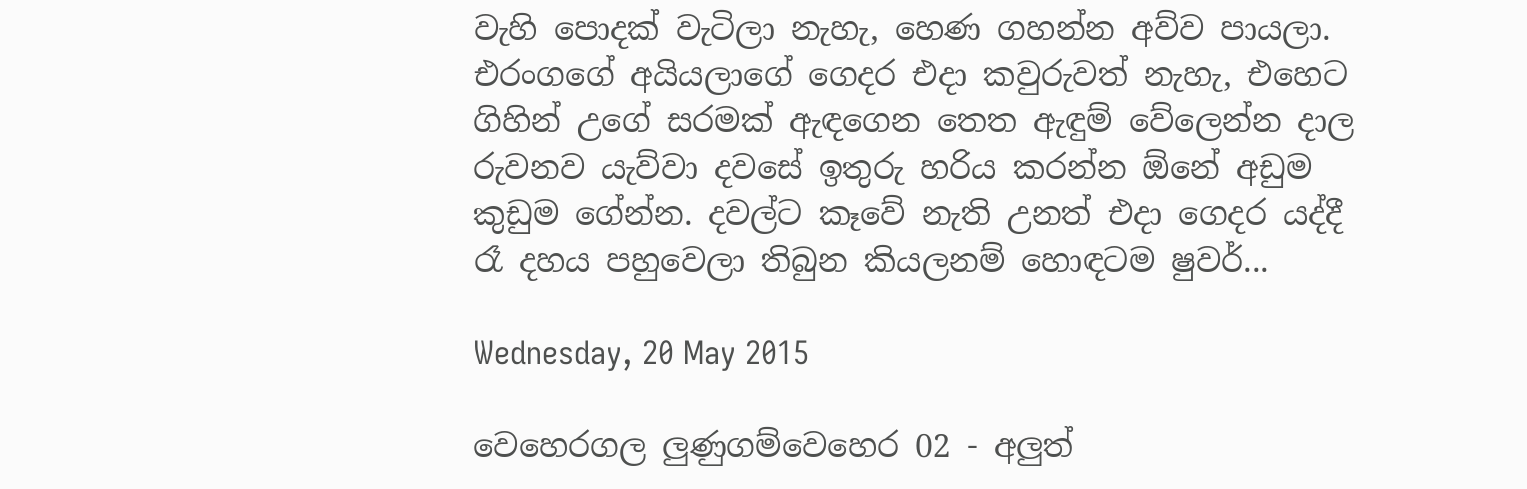වැහි පොදක් වැටිලා නැහැ, හෙණ ගහන්න අව්ව පායලා. එරංගගේ අයියලාගේ ගෙදර එදා කවුරුවත් නැහැ, එහෙට ගිහින් උගේ සරමක් ඇඳගෙන තෙත ඇඳුම් වේලෙන්න දාල රුවනව යැව්වා දවසේ ඉතුරු හරිය කරන්න ඕනේ අඩුම කුඩුම ගේන්න. දවල්ට කෑවේ නැති උනත් එදා ගෙදර යද්දී රෑ දහය පහුවෙලා තිබුන කියලනම් හොඳටම ෂුවර්...

Wednesday, 20 May 2015

වෙහෙරගල ලුණුගම්වෙහෙර 02 - අලුත්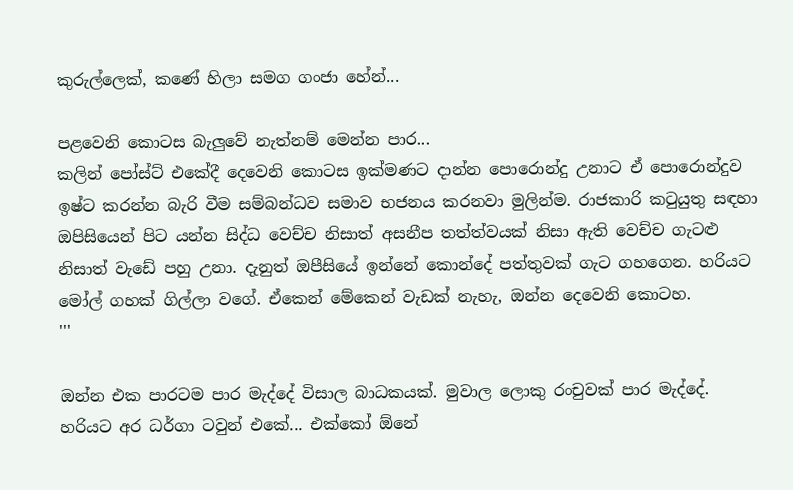කුරුල්ලෙක්, කණේ හිලා සමග ගංජා හේන්...

පළවෙනි කොටස බැලුවේ නැත්නම් මෙන්න පාර...
කලින් පෝස්ට් එකේදී දෙවෙනි කොටස ඉක්මණට දාන්න පොරොන්දු උනාට ඒ පොරොන්දුව ඉෂ්ට කරන්න බැරි වීම සම්බන්ධව සමාව භජනය කරනවා මුලින්ම. රාජකාරි කටුයුතු සඳහා ඔපිසියෙන් පිට යන්න සිද්ධ වෙච්ච නිසාත් අසනීප තත්ත්වයක් නිසා ඇති වෙච්ච ගැටළු නිසාත් වැඩේ පහු උනා. දැනුත් ඔපීසියේ ඉන්නේ කොන්දේ පත්තුවක් ගැට ගහගෙන. හරියට මෝල් ගහක් ගිල්ලා වගේ. ඒකෙන් මේකෙන් වැඩක් නැහැ, ඔන්න දෙවෙනි කොටහ.
'''

ඔන්න එක පාරටම පාර මැද්දේ විසාල බාධකයක්. මුවාල ලොකු රංචුවක් පාර මැද්දේ. හරියට අර ධර්ගා ටවුන් එකේ... එක්කෝ ඕනේ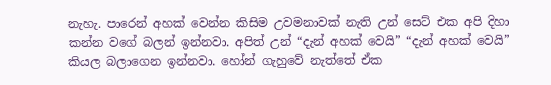නැහැ. පාරෙන් අහක් වෙන්න කිසිම උවමනාවක් නැති උන් සෙට් එක අපි දිහා කන්න වගේ බලන් ඉන්නවා. අපිත් උන් “දැන් අහක් වෙයි” “දැන් අහක් වෙයි” කියල බලාගෙන ඉන්නවා. හෝන් ගැහුවේ නැත්තේ ඒක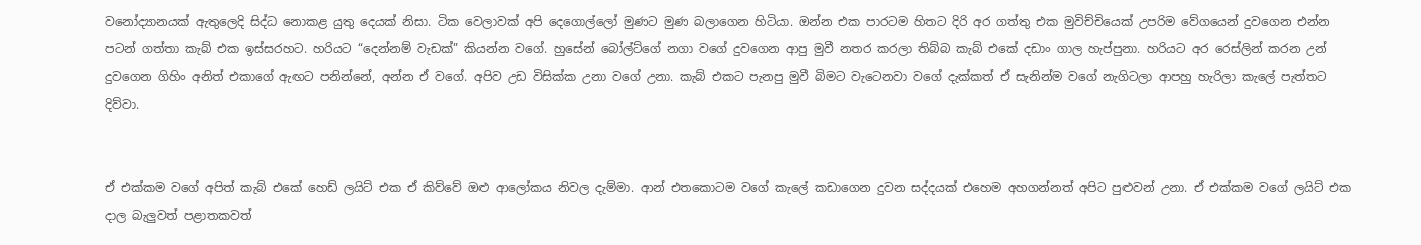වනෝද්‍යානයක් ඇතුලෙදි සිද්ධ නොකළ යුතු දෙයක් නිසා. ටික වෙලාවක් අපි දෙගොල්ලෝ මුණට මුණ බලාගෙන හිටියා. ඔන්න එක පාරටම හිතට දිරි අර ගත්තු එක මුවිච්චියෙක් උපරිම වේගයෙන් දුවගෙන එන්න පටන් ගත්තා කැබ් එක ඉස්සරහට. හරියට “දෙන්නම් වැඩක්” කියන්න වගේ. හුසේන් බෝල්ට්ගේ නගා වගේ දුවගෙන ආපු මුවී නතර කරලා තිබ්බ කැබ් එකේ දඩාං ගාල හැප්පුනා. හරියට අර රෙස්ලින් කරන උන් දුවගෙන ගිහිං අනිත් එකාගේ ඇඟට පනින්නේ, අන්න ඒ වගේ. අපිව උඩ විසික්ක උනා වගේ උනා. කැබ් එකට පැනපු මුවී බිමට වැටෙනවා වගේ දැක්කත් ඒ සැනින්ම වගේ නැගිටලා ආපහු හැරිලා කැලේ පැත්තට දිව්වා.


ඒ එක්කම වගේ අපිත් කැබ් එකේ හෙඩ් ලයිට් එක ඒ කිව්වේ ඔළු ආලෝකය නිවල දැම්මා. ආන් එතකොටම වගේ කැලේ කඩාගෙන දුවන සද්දයක් එහෙම අහගන්නත් අපිට පුළුවන් උනා. ඒ එක්කම වගේ ලයිට් එක දාල බැලුවත් පළාතකවත්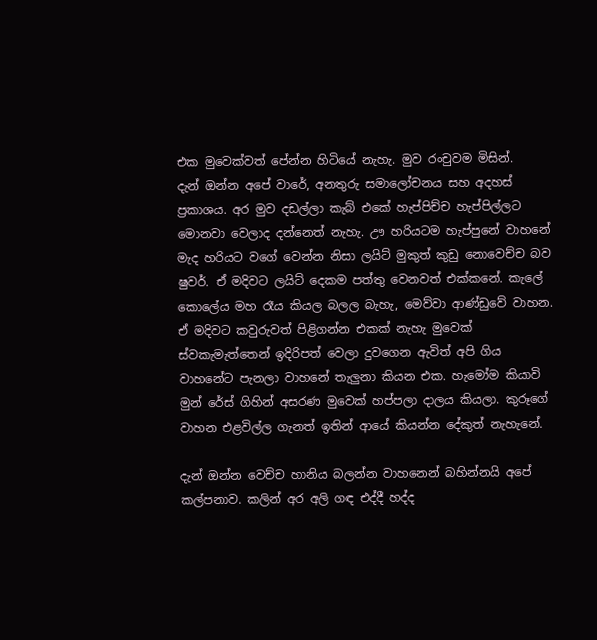එක මුවෙක්වත් පේන්න හිටියේ නැහැ. මුව රංචුවම මිසින්.
දැන් ඔන්න අපේ වාරේ, අනතුරු සමාලෝචනය සහ අදහස් ප්‍රකාශය. අර මුව දඩල්ලා කැබ් එකේ හැප්පිච්ච හැප්පිල්ලට මොනවා වෙලාද දන්නෙත් නැහැ. ඌ හරියටම හැප්පුනේ වාහනේ මැද හරියට වගේ වෙන්න නිසා ලයිට් මුකුත් කුඩු නොවෙච්ච බව ෂුවර්. ඒ මදිවට ලයිට් දෙකම පත්තු වෙනවත් එක්කනේ. කැලේ කොලේය මහ රෑය කියල බලල බැහැ, මෙව්වා ආණ්ඩුවේ වාහන. ඒ මදිවට කවුරුවත් පිළිගන්න එකක් නැහැ මුවෙක් ස්වකැමැත්තෙන් ඉදිරිපත් වෙලා දුවගෙන ඇවිත් අපි ගිය වාහනේට පැනලා වාහනේ තැලුනා කියන එක. හැමෝම කියාවි මුන් රේස් ගිහින් අසරණ මුවෙක් හප්පලා දාලය කියලා. කුරූගේ වාහන එළවිල්ල ගැනත් ඉතින් ආයේ කියන්න දේකුත් නැහැනේ.

දැන් ඔන්න වෙච්ච හානිය බලන්න වාහනෙන් බහින්නයි අපේ කල්පනාව. කලින් අර අලි ගඳ එද්දී හද්ද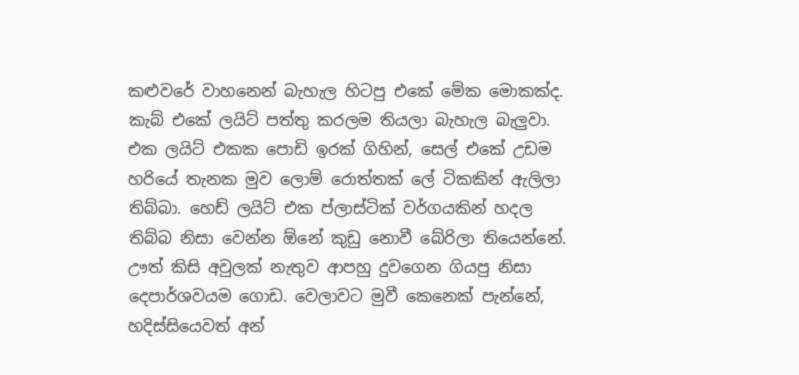කළුවරේ වාහනෙන් බැහැල හිටපු එකේ මේක මොකක්ද. කැබ් එකේ ලයිට් පත්තු කරලම තියලා බැහැල බැලුවා. එක ලයිට් එකක පොඩි ඉරක් ගිහින්, සෙල් එකේ උඩම හරියේ තැනක මුව ලොම් රොත්තක් ලේ ටිකකින් ඇලිලා තිබ්බා. හෙඩ් ලයිට් එක ප්ලාස්ටික් වර්ගයකින් හදල තිබ්බ නිසා වෙන්න ඕනේ කුඩු නොවී බේරිලා තියෙන්නේ. ඌත් කිසි අවුලක් නැතුව ආපහු දුවගෙන ගියපු නිසා දෙපාර්ශවයම ගොඩ. වෙලාවට මුවී කෙනෙක් පැන්නේ, හදිස්සියෙවත් අන්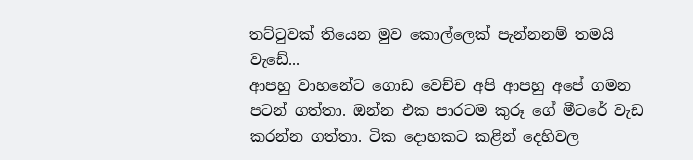තට්ටුවක් තියෙන මුව කොල්ලෙක් පැන්නනම් තමයි වැඩේ...
ආපහු වාහනේට ගොඩ වෙච්ච අපි ආපහු අපේ ගමන පටන් ගත්තා. ඔන්න එක පාරටම කුරූ ගේ මීටරේ වැඩ කරන්න ගත්තා. ටික දොහකට කළින් දෙහිවල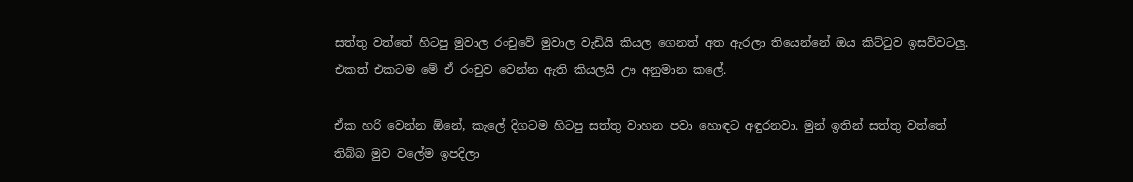සත්තු වත්තේ හිටපු මුවාල රංචුවේ මුවාල වැඩියි කියල ගෙනත් අත ඇරලා තියෙන්නේ ඔය කිට්ටුව ඉසව්වටලු. එකත් එකටම මේ ඒ රංචුව වෙන්න ඇති කියලයි ඌ අනුමාන කලේ.

ඒක හරි වෙන්න ඕනේ, කැලේ දිගටම හිටපු සත්තු වාහන පවා හොඳට අඳුරනවා. මුන් ඉතින් සත්තු වත්තේ තිබ්බ මුව වලේම ඉපදිලා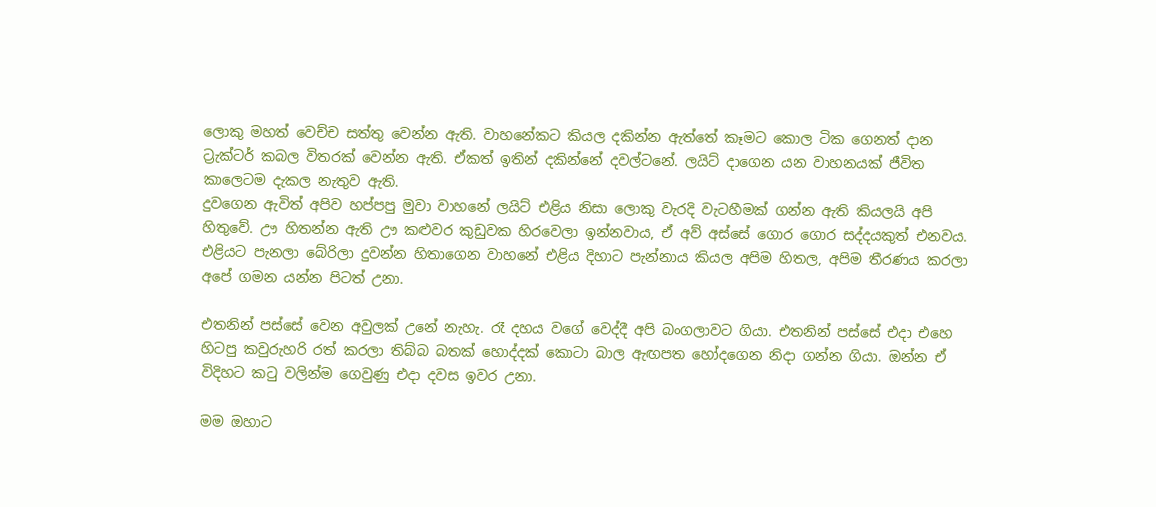ලොකු මහත් වෙච්ච සත්තු වෙන්න ඇති. වාහනේකට කියල දකින්න ඇත්තේ කෑමට කොල ටික ගෙනත් දාන ට්‍රැක්ටර් කබල විතරක් වෙන්න ඇති. ඒකත් ඉතින් දකින්නේ දවල්ටනේ. ලයිට් දාගෙන යන වාහනයක් ජීවිත කාලෙටම දැකල නැතුව ඇති.
දුවගෙන ඇවිත් අපිව හප්පපු මුවා වාහනේ ලයිට් එළිය නිසා ලොකු වැරදි වැටහීමක් ගන්න ඇති කියලයි අපි හිතුවේ. ඌ හිතන්න ඇති ඌ කළුවර කුඩුවක හිරවෙලා ඉන්නවාය, ඒ අව් අස්සේ ගොර ගොර සද්දයකුත් එනවය. එළියට පැනලා බේරිලා දුවන්න හිතාගෙන වාහනේ එළිය දිහාට පැන්නාය කියල අපිම හිතල, අපිම තීරණය කරලා අපේ ගමන යන්න පිටත් උනා.

එතනින් පස්සේ වෙන අවුලක් උනේ නැහැ. රෑ දහය වගේ වෙද්දී අපි බංගලාවට ගියා. එතනින් පස්සේ එදා එහෙ හිටපු කවුරුහරි රත් කරලා තිබ්බ බතක් හොද්දක් කොටා බාල ඇඟපත හෝදගෙන නිදා ගන්න ගියා. ඔන්න ඒ විදිහට කටු වලින්ම ගෙවුණු එදා දවස ඉවර උනා.

මම ඔහාට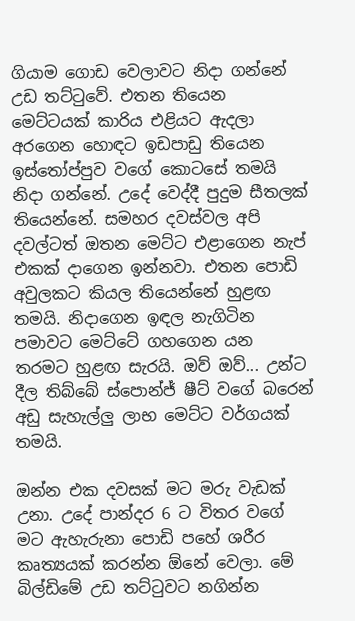ගියාම ගොඩ වෙලාවට නිදා ගන්නේ උඩ තට්ටුවේ. එතන තියෙන මෙට්ටයක් කාරිය එළියට ඇදලා අරගෙන හොඳට ඉඩපාඩු තියෙන ඉස්තෝප්පුව වගේ කොටසේ තමයි නිදා ගන්නේ. උදේ වෙද්දී පුදුම සීතලක් තියෙන්නේ. සමහර දවස්වල අපි දවල්ටත් ඔතන මෙට්ට එළාගෙන නැප් එකක් දාගෙන ඉන්නවා. එතන පොඩි අවුලකට කියල තියෙන්නේ හුළඟ තමයි. නිදාගෙන ඉඳල නැගිටින පමාවට මෙට්ටේ ගහගෙන යන තරමට හුළඟ සැරයි. ඔව් ඔව්... උන්ට දීල තිබ්බේ ස්පොන්ජ් ෂීට් වගේ බරෙන් අඩු සැහැල්ලු ලාභ මෙට්ට වර්ගයක් තමයි.

ඔන්න එක දවසක් මට මරු වැඩක් උනා. උදේ පාන්දර 6 ට විතර වගේ මට ඇහැරුනා පොඩි පහේ ශරීර කෘත්‍යයක් කරන්න ඕනේ වෙලා. මේ බිල්ඩිමේ උඩ තට්ටුවට නගින්න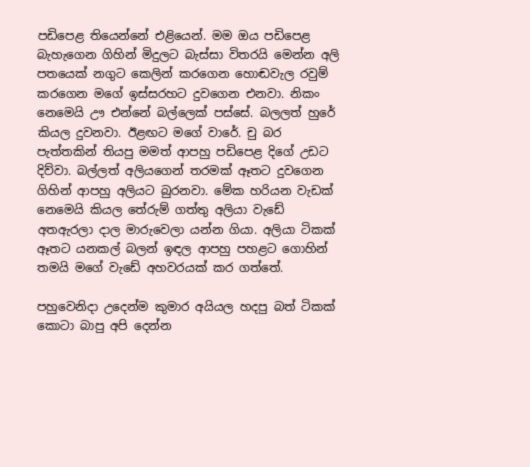පඩිපෙළ තියෙන්නේ එළියෙන්. මම ඔය පඩිපෙළ බැහැගෙන ගිහින් මිදුලට බැස්සා විතරයි මෙන්න අලි පතයෙක් නගුට කෙලින් කරගෙන හොඬවැල රවුම් කරගෙන මගේ ඉස්සරහට දුවගෙන එනවා. නිකං නෙමෙයි ඌ එන්නේ බල්ලෙක් පස්සේ. බලලත් හුරේ කියල දුවනවා. ඊළඟට මගේ වාරේ. චු බර පැත්තකින් තියපු මමත් ආපහු පඩිපෙළ දිගේ උඩට දිව්වා. බල්ලත් අලියගෙන් තරමක් ඈතට දුවගෙන ගිහින් ආපහු අලියට බුරනවා. මේක හරියන වැඩක් නෙමෙයි කියල තේරුම් ගත්තු අලියා වැඩේ අතඇරලා දාල මාරුවෙලා යන්න ගියා. අලියා ටිකක් ඈතට යනකල් බලන් ඉඳල ආපහු පහළට ගොහින් තමයි මගේ වැඩේ අහවරයක් කර ගත්තේ.

පහුවෙනිදා උදෙන්ම කුමාර අයියල හදපු බත් ටිකක් කොටා බාපු අපි දෙන්න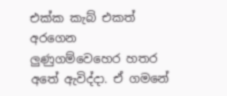එක්ක කැබ් එකත් අරගෙන ලුණුගම්වෙහෙර හතර අතේ ඇවිද්දා. ඒ ගමනේ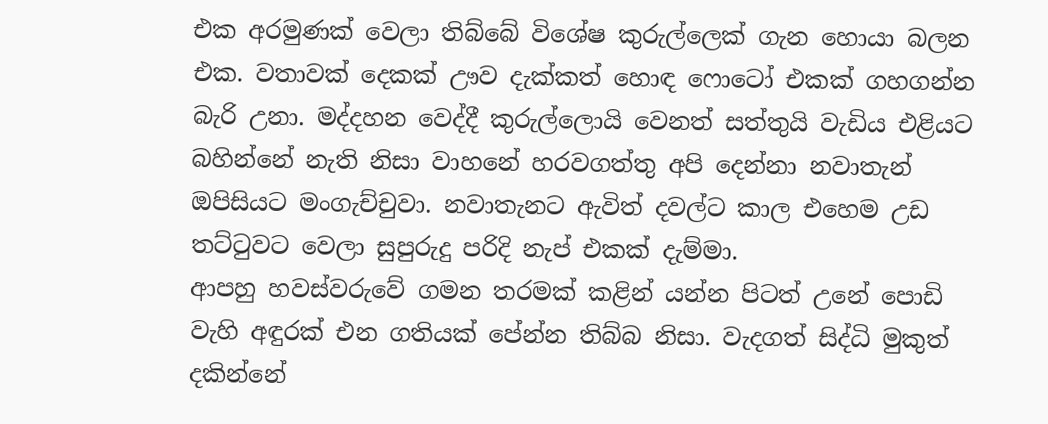එක අරමුණක් වෙලා තිබ්බේ විශේෂ කුරුල්ලෙක් ගැන හොයා බලන එක. වතාවක් දෙකක් ඌව දැක්කත් හොඳ ෆොටෝ එකක් ගහගන්න බැරි උනා. මද්දහන වෙද්දී කුරුල්ලොයි වෙනත් සත්තුයි වැඩිය එළියට බහින්නේ නැති නිසා වාහනේ හරවගත්තු අපි දෙන්නා නවාතැන් ඔපිසියට මංගැච්චුවා. නවාතැනට ඇවිත් දවල්ට කාල එහෙම උඩ තට්ටුවට වෙලා සුපුරුදු පරිදි නැප් එකක් දැම්මා.
ආපහු හවස්වරුවේ ගමන තරමක් කළින් යන්න පිටත් උනේ පොඩි වැහි අඳුරක් එන ගතියක් පේන්න තිබ්බ නිසා. වැදගත් සිද්ධි මුකුත් දකින්නේ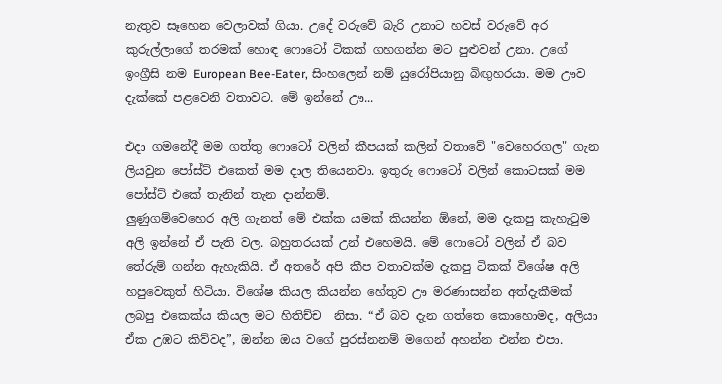නැතුව සෑහෙන වෙලාවක් ගියා. උදේ වරුවේ බැරි උනාට හවස් වරුවේ අර කුරුල්ලාගේ තරමක් හොඳ ෆොටෝ ටිකක් ගහගන්න මට පුළුවන් උනා. උගේ ඉංග්‍රීසි නම European Bee-Eater, සිංහලෙන් නම් යුරෝපියානු බිඟුහරයා. මම ඌව දැක්කේ පළවෙනි වතාවට. මේ ඉන්නේ ඌ...

එදා ගමනේදී මම ගත්තු ෆොටෝ වලින් කීපයක් කලින් වතාවේ "වෙහෙරගල" ගැන ලියවුන පෝස්ට් එකෙත් මම දාල තියෙනවා. ඉතුරු ෆොටෝ වලින් කොටසක් මම පෝස්ට් එකේ තැනින් තැන දාන්නම්.
ලුණුගම්වෙහෙර අලි ගැනත් මේ එක්ක යමක් කියන්න ඕනේ, මම දැකපු කැහැටුම අලි ඉන්නේ ඒ පැති වල. බහුතරයක් උන් එහෙමයි. මේ ෆොටෝ වලින් ඒ බව තේරුම් ගන්න ඇහැකියි. ඒ අතරේ අපි කීප වතාවක්ම දැකපු ටිකක් විශේෂ අලි හපුවෙකුත් හිටියා. විශේෂ කියල කියන්න හේතුව ඌ මරණාසන්න අත්දැකීමක් ලබපු එකෙක්ය කියල මට හිතිච්ච  නිසා. “ඒ බව දැන ගත්තෙ කොහොමද, අලියා ඒක උඹට කිව්වද”, ඔන්න ඔය වගේ පුරස්නනම් මගෙන් අහන්න එන්න එපා.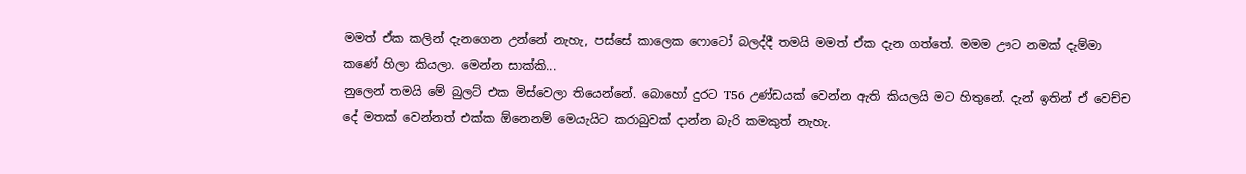මමත් ඒක කලින් දැනගෙන උන්නේ නැහැ, පස්සේ කාලෙක ෆොටෝ බලද්දී තමයි මමත් ඒක දැන ගත්තේ. මමම ඌට නමක් දැම්මා කණේ හිලා කියලා. මෙන්න සාක්කි...
නුලෙන් තමයි මේ බුලට් එක මිස්වෙලා තියෙන්නේ. බොහෝ දුරට T56 උණ්ඩයක් වෙන්න ඇති කියලයි මට හිතුනේ. දැන් ඉතින් ඒ වෙච්ච දේ මතක් වෙන්නත් එක්ක ඕනෙනම් මෙයැයිට කරාබුවක් දාන්න බැරි කමකුත් නැහැ.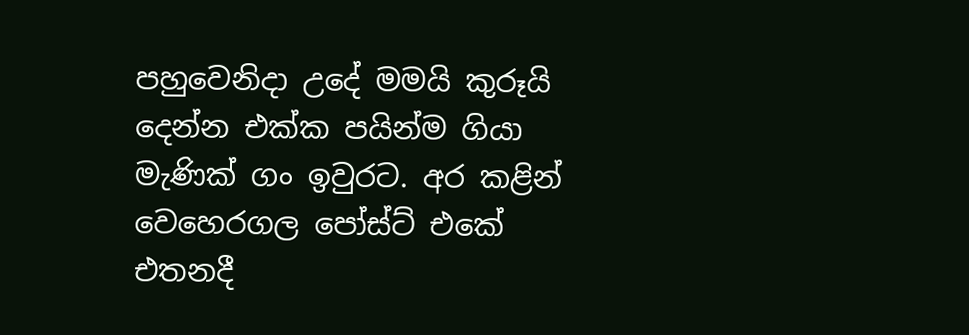පහුවෙනිදා උදේ මමයි කුරූයි දෙන්න එක්ක පයින්ම ගියා මැණික් ගං ඉවුරට. අර කළින් වෙහෙරගල පෝස්ට් එකේ එතනදී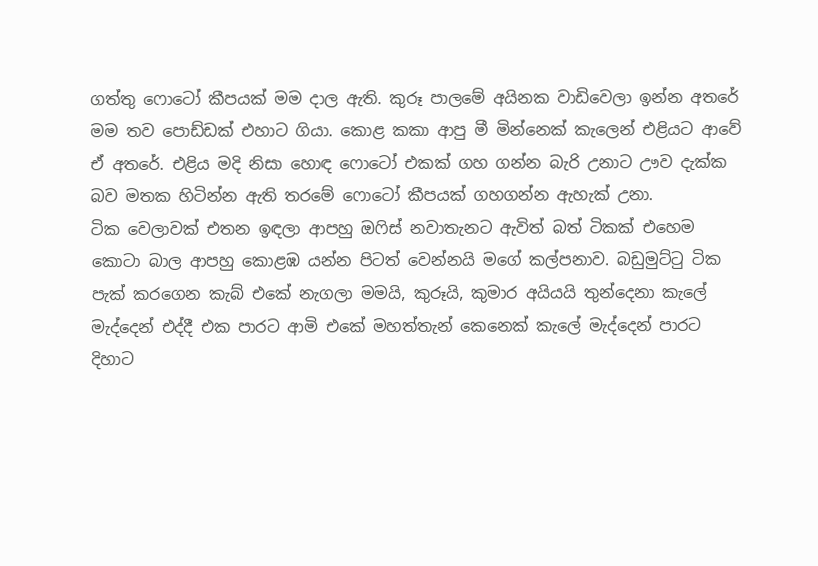ගත්තු ෆොටෝ කීපයක් මම දාල ඇති. කුරූ පාලමේ අයිනක වාඩිවෙලා ඉන්න අතරේ මම තව පොඩ්ඩක් එහාට ගියා. කොළ කකා ආපු මී මින්නෙක් කැලෙන් එළියට ආවේ ඒ අතරේ. එළිය මදි නිසා හොඳ ෆොටෝ එකක් ගහ ගන්න බැරි උනාට ඌව දැක්ක බව මතක හිටින්න ඇති තරමේ ෆොටෝ කීපයක් ගහගන්න ඇහැක් උනා.
ටික වෙලාවක් එතන ඉඳලා ආපහු ඔෆිස් නවාතැනට ඇවිත් බත් ටිකක් එහෙම කොටා බාල ආපහු කොළඹ යන්න පිටත් වෙන්නයි මගේ කල්පනාව. බඩුමුට්ටු ටික පැක් කරගෙන කැබ් එකේ නැගලා මමයි, කුරූයි, කුමාර අයියයි තුන්දෙනා කැලේ මැද්දෙන් එද්දී එක පාරට ආමි එකේ මහත්තැන් කෙනෙක් කැලේ මැද්දෙන් පාරට දිහාට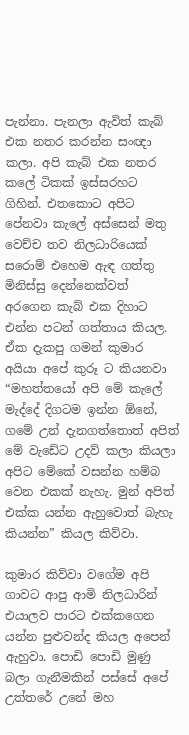පැන්නා. පැනලා ඇවිත් කැබ් එක නතර කරන්න සංඥා කලා. අපි කැබ් එක නතර කලේ ටිකක් ඉස්සරහට ගිහින්. එතකොට අපිට පේනවා කැලේ අස්සෙන් මතු වෙච්ච තව නිලධාරියෙක් සරොම් එහෙම ඇඳ ගත්තු මිනිස්සු දෙන්නෙක්වත් අරගෙන කැබ් එක දිහාට එන්න පටන් ගත්තාය කියල. ඒක දැකපු ගමන් කුමාර අයියා අපේ කුරූ ට කියනවා “මහත්තයෝ අපි මේ කැලේ මැද්දේ දිගටම ඉන්න ඕනේ, ගමේ උන් දැනගත්තොත් අපිත් මේ වැඩේට උදව් කලා කියලා අපිට මේකේ වසන්න හම්බ වෙන එකක් නැහැ. මුන් අපිත් එක්ක යන්න ඇහුවොත් බැහැ කියන්න” කියල කිව්වා.

කුමාර කිව්වා වගේම අපි ගාවට ආපු ආමි නිලධාරින් එයාලව පාරට එක්කගෙන යන්න පුළුවන්ද කියල අපෙන් ඇහුවා. පොඩි පොඩි මුණු බලා ගැනීමකින් පස්සේ අපේ උත්තරේ උනේ මහ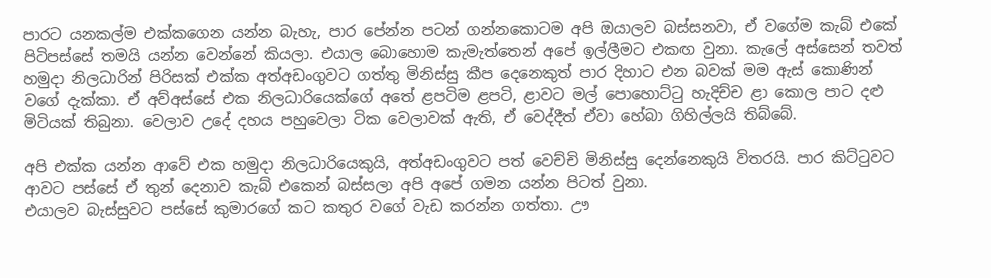පාරට යනකල්ම එක්කගෙන යන්න බැහැ, පාර පේන්න පටන් ගන්නකොටම අපි ඔයාලව බස්සනවා, ඒ වගේම කැබ් එකේ පිටිපස්සේ තමයි යන්න වෙන්නේ කියලා. එයාල බොහොම කැමැත්තෙන් අපේ ඉල්ලීමට එකඟ වුනා. කැලේ අස්සෙන් තවත් හමුදා නිලධාරින් පිරිසක් එක්ක අත්අඩංගුවට ගත්තු මිනිස්සු කීප දෙනෙකුත් පාර දිහාට එන බවක් මම ඇස් කොණින් වගේ දැක්කා. ඒ අව්අස්සේ එක නිලධාරියෙක්ගේ අතේ ළපටිම ළපටි, ළාවට මල් පොහොට්ටු හැදිච්ච ළා කොල පාට දළු මිටියක් තිබුනා. වෙලාව උදේ දහය පහුවෙලා ටික වෙලාවක් ඇති, ඒ වෙද්දීත් ඒවා හේබා ගිහිල්ලයි තිබ්බේ.

අපි එක්ක යන්න ආවේ එක හමුදා නිලධාරියෙකුයි, අත්අඩංගුවට පත් වෙච්චි මිනිස්සු දෙන්නෙකුයි විතරයි. පාර කිට්ටුවට ආවට පස්සේ ඒ තුන් දෙනාව කැබ් එකෙන් බස්සලා අපි අපේ ගමන යන්න පිටත් වුනා.
එයාලව බැස්සුවට පස්සේ කුමාරගේ කට කතුර වගේ වැඩ කරන්න ගත්තා. ඌ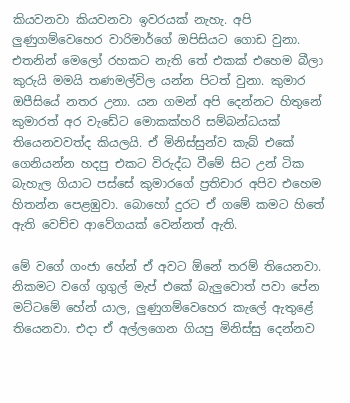කියවනවා කියවනවා ඉවරයක් නැහැ. අපි ලුණුගම්වෙහෙර වාරිමාර්ගේ ඔපිසියට ගොඩ වුනා. එතනින් මෙලෝ රහකට නැති තේ එකක් එහෙම බීලා කුරුයි මමයි තණමල්විල යන්න පිටත් වුනා. කුමාර ඔපීසියේ නතර උනා. යන ගමන් අපි දෙන්නට හිතුනේ කුමාරත් අර වැඩේට මොකක්හරි සම්බන්ධයක් තියෙනවවත්ද කියලයි. ඒ මිනිස්සුන්ව කැබ් එකේ ගෙනියන්න හදපු එකට විරුද්ධ වීමේ සිට උන් ටික බැහැල ගියාට පස්සේ කුමාරගේ ප්‍රතිචාර අපිව එහෙම හිතන්න පෙළඹුවා. බොහෝ දුරට ඒ ගමේ කමට හිතේ ඇති වෙච්ච ආවේගයක් වෙන්නත් ඇති.

මේ වගේ ගංජා හේන් ඒ අවට ඕනේ තරම් තියෙනවා. නිකමට වගේ ගුගුල් මැප් එකේ බැලුවොත් පවා පේන මට්ටමේ හේන් යාල, ලුණුගම්වෙහෙර කැලේ ඇතුළේ තියෙනවා. එදා ඒ අල්ලගෙන ගියපු මිනිස්සු දෙන්නව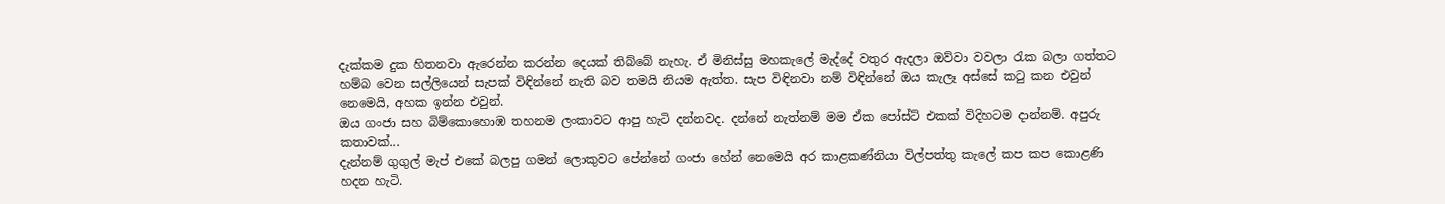දැක්කම දුක හිතනවා ඇරෙන්න කරන්න දෙයක් තිබ්බේ නැහැ. ඒ මිනිස්සු මහකැලේ මැද්දේ වතුර ඇදලා ඔව්වා වවලා රැක බලා ගත්තට හම්බ වෙන සල්ලියෙන් සැපක් විඳින්නේ නැති බව තමයි නියම ඇත්ත. සැප විඳිනවා නම් විඳින්නේ ඔය කැලෑ අස්සේ කටු කන එවුන් නෙමෙයි, අහක ඉන්න එවුන්.
ඔය ගංජා සහ බිම්කොහොඹ තහනම ලංකාවට ආපු හැටි දන්නවද. දන්නේ නැත්නම් මම ඒක පෝස්ට් එකක් විදිහටම දාන්නම්. අපුරු කතාවක්...
දැන්නම් ගුගුල් මැප් එකේ බලපු ගමන් ලොකුවට පේන්නේ ගංජා හේන් නෙමෙයි අර කාළකණ්නියා විල්පත්තු කැලේ කප කප කොළණි හදන හැටි.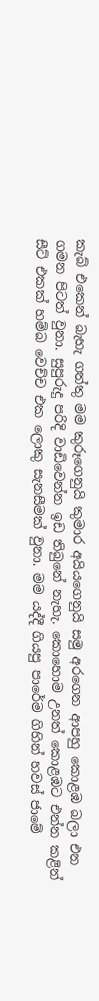කැබ් එකෙන් බැහැ ගත්තු මම කුරූගෙනුයි කුමාර අයියගෙනුයි සමු අරගෙන ආපහු කොළඹ බලා එන ගමන පිටත් වුනා. සුපුරුදු පරිදි වාඩිවෙන්න ඉඩ තිබුනේ නැහැ. කොහොම උනත් කොළඹට එන්න කළින් සීට් එකක් හම්බ වෙච්ච එක ලොකු සැනසීමක් වුනා. මම යද්දී ගියපු පාරේම ගිහින් හවස් ජාමේ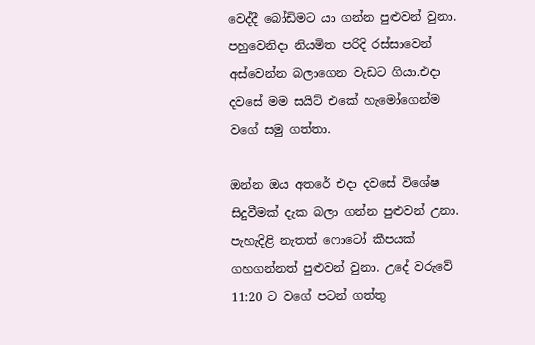වෙද්දී බෝඩිමට යා ගන්න පුළුවන් වුනා. පහුවෙනිදා නියමිත පරිදි රස්සාවෙන් අස්වෙන්න බලාගෙන වැඩට ගියා.එදා දවසේ මම සයිට් එකේ හැමෝගෙන්ම වගේ සමු ගත්තා.

ඔන්න ඔය අතරේ එදා දවසේ විශේෂ සිදුවීමක් දැක බලා ගන්න පුළුවන් උනා. පැහැදිළි නැතත් ෆොටෝ කීපයක් ගහගන්නත් පුළුවන් වුනා. උදේ වරුවේ 11:20 ට වගේ පටන් ගත්තු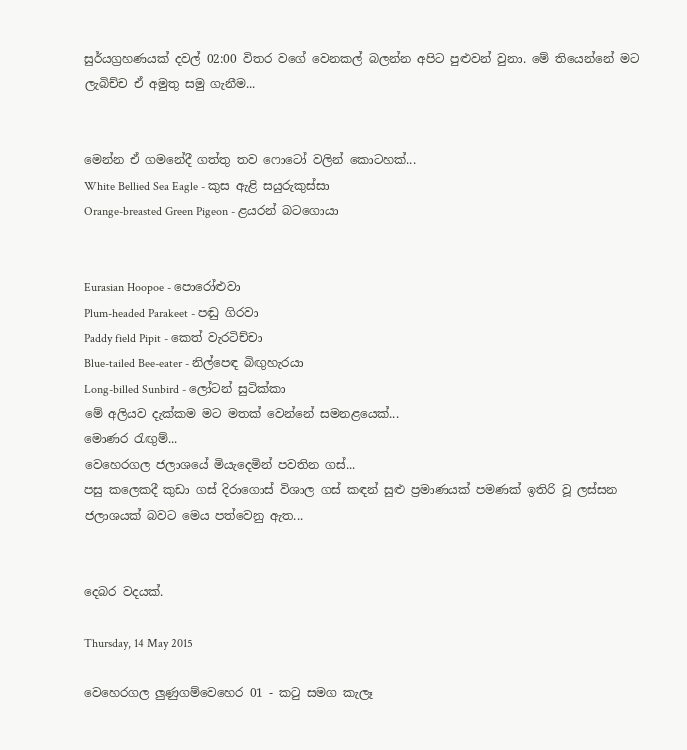සුර්යග්‍රහණයක් දවල් 02:00 විතර වගේ වෙනකල් බලන්න අපිට පුළුවන් වුනා. මේ තියෙන්නේ මට ලැබිච්ච ඒ අමුතු සමු ගැනීම...


මෙන්න ඒ ගමනේදී ගත්තු තව ෆොටෝ වලින් කොටහක්...
White Bellied Sea Eagle - කුස ඇළි සයුරුකුස්සා
Orange-breasted Green Pigeon - ළයරන් බටගොයා


Eurasian Hoopoe - පොරෝළුවා
Plum-headed Parakeet - පඬු ගිරවා
Paddy field Pipit - කෙත් වැරටිච්චා
Blue-tailed Bee-eater - නිල්පෙඳ බිඟුහැරයා
Long-billed Sunbird - ලෝටන් සුටික්කා
මේ අලියව දැක්කම මට මතක් වෙන්නේ සමනළයෙක්...
මොණර රැඟුම්...
වෙහෙරගල ජලාශයේ මියැදෙමින් පවතින ගස්...
පසු කලෙකදී කුඩා ගස් දිරාගොස් විශාල ගස් කඳන් සුළු ප්‍රමාණයක් පමණක් ඉතිරි වූ ලස්සන ජලාශයක් බවට මෙය පත්වෙනු ඇත...


දෙබර වදයක්.

Thursday, 14 May 2015

වෙහෙරගල ලුණුගම්වෙහෙර 01 - කටු සමග කැලෑ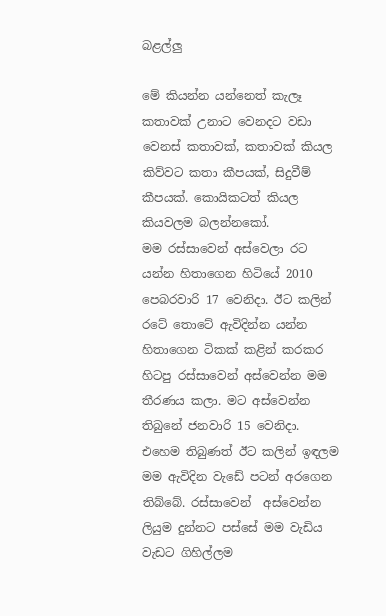බළල්ලු

මේ කියන්න යන්නෙත් කැලෑ කතාවක් උනාට වෙනදට වඩා වෙනස් කතාවක්, කතාවක් කියල කිව්වට කතා කීපයක්, සිදුවීම් කීපයක්. කොයිකටත් කියල කියවලම බලන්නකෝ.
මම රස්සාවෙන් අස්වෙලා රට යන්න හිතාගෙන හිටියේ 2010 පෙබරවාරි 17 වෙනිදා. ඊට කලින් රටේ තොටේ ඇවිදින්න යන්න හිතාගෙන ටිකක් කළින් කරකර හිටපු රස්සාවෙන් අස්වෙන්න මම තීරණය කලා. මට අස්වෙන්න තිබුනේ ජනවාරි 15 වෙනිදා.
එහෙම තිබුණත් ඊට කලින් ඉඳලම මම ඇවිදින වැඩේ පටන් අරගෙන තිබ්බේ. රස්සාවෙන්  අස්වෙන්න ලියුම දුන්නට පස්සේ මම වැඩිය වැඩට ගිහිල්ලම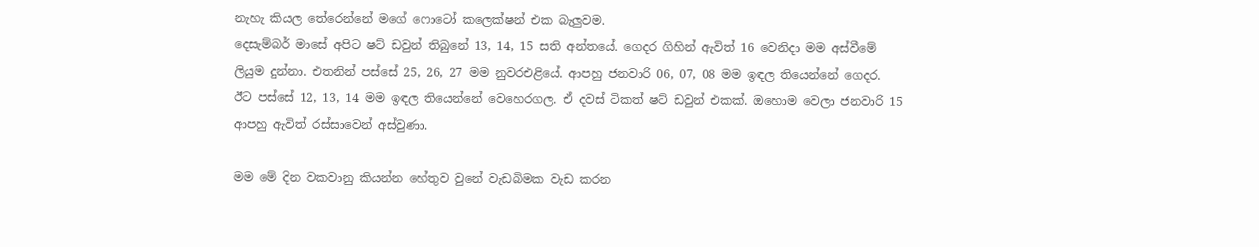නැහැ කියල තේරෙන්නේ මගේ ෆොටෝ කලෙක්ෂන් එක බැලුවම.
දෙසැම්බර් මාසේ අපිට ෂට් ඩවුන් තිබුනේ 13, 14, 15 සති අන්තයේ. ගෙදර ගිහින් ඇවිත් 16 වෙනිදා මම අස්වීමේ ලියුම දුන්නා. එතනින් පස්සේ 25, 26, 27 මම නුවරඑළියේ. ආපහු ජනවාරි 06, 07, 08 මම ඉඳල තියෙන්නේ ගෙදර. ඊට පස්සේ 12, 13, 14 මම ඉඳල තියෙන්නේ වෙහෙරගල. ඒ දවස් ටිකත් ෂට් ඩවුන් එකක්. ඔහොම වෙලා ජනවාරි 15 ආපහු ඇවිත් රස්සාවෙන් අස්වුණා.

මම මේ දින වකවානු කියන්න හේතුව වුනේ වැඩබිමක වැඩ කරන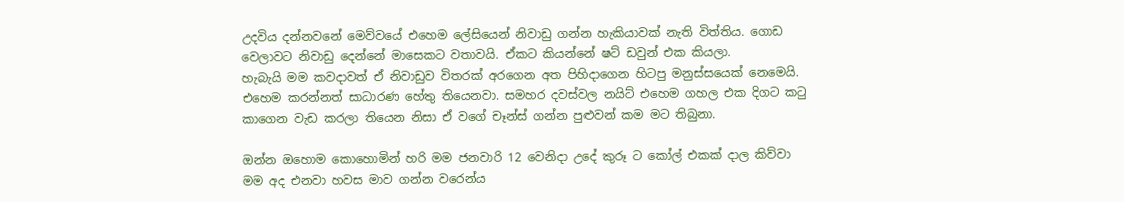උදවිය දන්නවනේ මෙව්වයේ එහෙම ලේසියෙන් නිවාඩු ගන්න හැකියාවක් නැති විත්තිය. ගොඩ වෙලාවට නිවාඩු දෙන්නේ මාසෙකට වතාවයි. ඒකට කියන්නේ ෂට් ඩවුන් එක කියලා.
හැබැයි මම කවදාවත් ඒ නිවාඩුව විතරක් අරගෙන අත පිහිදාගෙන හිටපු මනුස්සයෙක් නෙමෙයි. එහෙම කරන්නත් සාධාරණ හේතු තියෙනවා. සමහර දවස්වල නයිට් එහෙම ගහල එක දිගට කටු කාගෙන වැඩ කරලා තියෙන නිසා ඒ වගේ චෑන්ස් ගන්න පුළුවන් කම මට තිබුනා.

ඔන්න ඔහොම කොහොමින් හරි මම ජනවාරි 12 වෙනිදා උදේ කුරූ ට කෝල් එකක් දාල කිව්වා මම අද එනවා හවස මාව ගන්න වරෙන්ය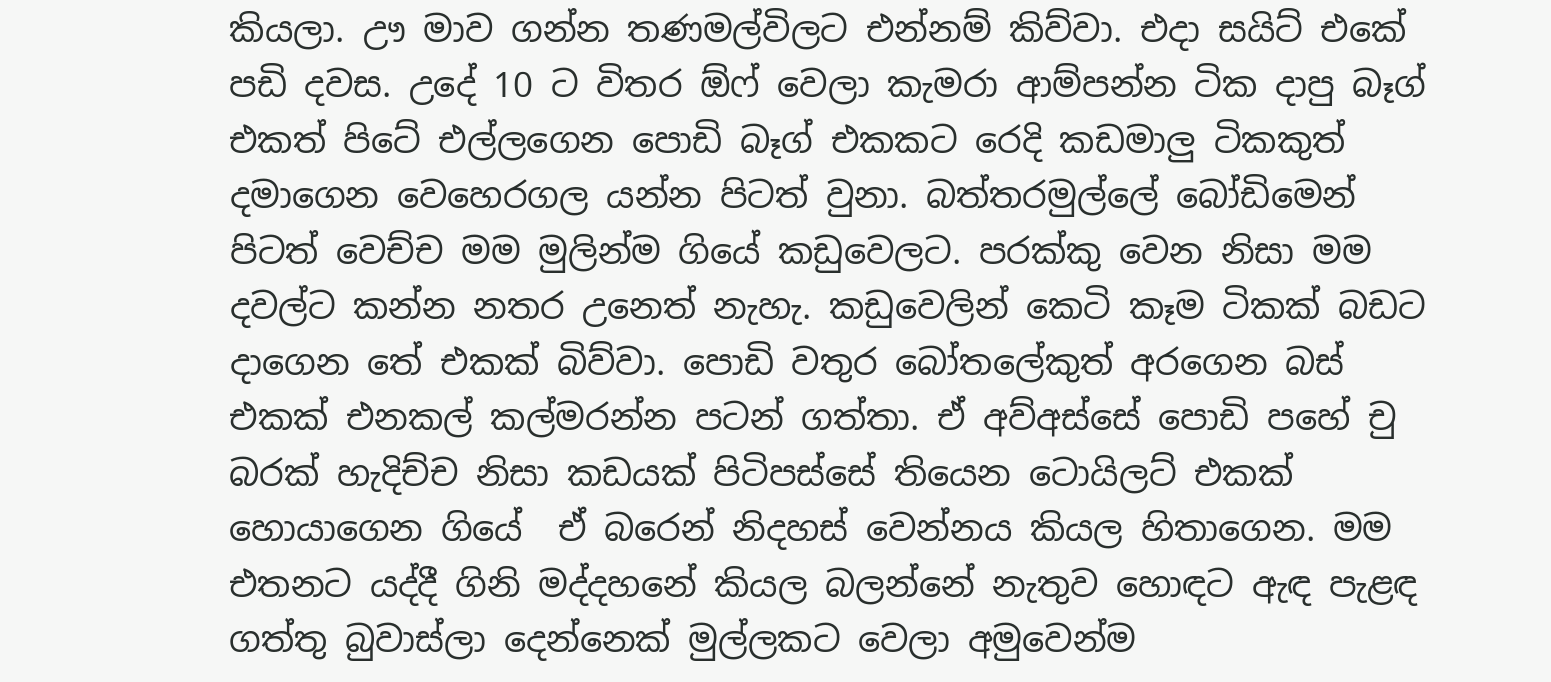කියලා. ඌ මාව ගන්න තණමල්විලට එන්නම් කිව්වා. එදා සයිට් එකේ පඩි දවස. උදේ 10 ට විතර ඕෆ් වෙලා කැමරා ආම්පන්න ටික දාපු බෑග් එකත් පිටේ එල්ලගෙන පොඩි බෑග් එකකට රෙදි කඩමාලු ටිකකුත් දමාගෙන වෙහෙරගල යන්න පිටත් වුනා. බත්තරමුල්ලේ බෝඩිමෙන් පිටත් වෙච්ච මම මුලින්ම ගියේ කඩුවෙලට. පරක්කු වෙන නිසා මම දවල්ට කන්න නතර උනෙත් නැහැ. කඩුවෙලින් කෙටි කෑම ටිකක් බඩට දාගෙන තේ එකක් බිව්වා. පොඩි වතුර බෝතලේකුත් අරගෙන බස් එකක් එනකල් කල්මරන්න පටන් ගත්තා. ඒ අව්අස්සේ පොඩි පහේ චු බරක් හැදිච්ච නිසා කඩයක් පිටිපස්සේ තියෙන ටොයිලට් එකක් හොයාගෙන ගියේ  ඒ බරෙන් නිදහස් වෙන්නය කියල හිතාගෙන. මම එතනට යද්දී ගිනි මද්දහනේ කියල බලන්නේ නැතුව හොඳට ඇඳ පැළඳ ගත්තු බුවාස්ලා දෙන්නෙක් මුල්ලකට වෙලා අමුවෙන්ම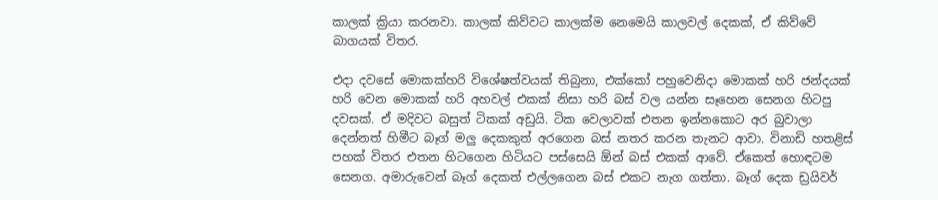කාලක් ක්‍රියා කරනවා. කාලක් කිව්වට කාලක්ම නෙමෙයි කාලවල් දෙකක්, ඒ කිව්වේ බාගයක් විතර.

එදා දවසේ මොකක්හරි විශේෂත්වයක් තිබුනා, එක්කෝ පහුවෙනිදා මොකක් හරි ජන්දයක් හරි වෙන මොකක් හරි අහවල් එකක් නිසා හරි බස් වල යන්න සෑහෙන සෙනග හිටපු දවසක්. ඒ මදිවට බසුත් ටිකක් අඩුයි. ටික වෙලාවක් එතන ඉන්නකොට අර බුවාලා දෙන්නත් හිමීට බෑග් මලු දෙකකුත් අරගෙන බස් නතර කරන තැනට ආවා. විනාඩි හතළිස් පහක් විතර එතන හිටගෙන හිටියට පස්සෙයි ඕන් බස් එකක් ආවේ. ඒකෙත් හොඳටම සෙනග. අමාරුවෙන් බෑග් දෙකත් එල්ලගෙන බස් එකට නැග ගත්තා. බෑග් දෙක ඩ්‍රයිවර්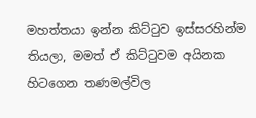මහත්තයා ඉන්න කිට්ටුව ඉස්සරහින්ම තියලා, මමත් ඒ කිට්ටුවම අයිනක හිටගෙන තණමල්විල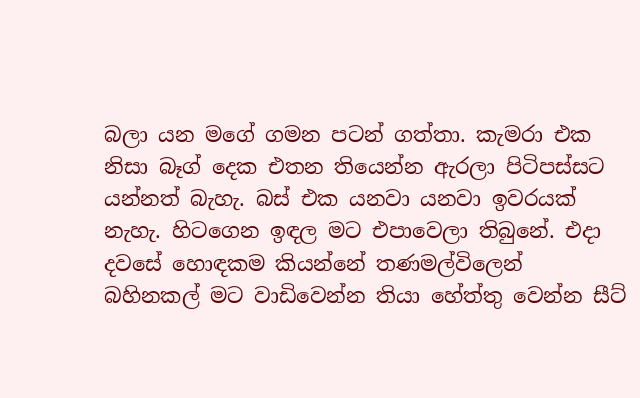බලා යන මගේ ගමන පටන් ගත්තා. කැමරා එක නිසා බෑග් දෙක එතන තියෙන්න ඇරලා පිටිපස්සට යන්නත් බැහැ. බස් එක යනවා යනවා ඉවරයක් නැහැ. හිටගෙන ඉඳල මට එපාවෙලා තිබුනේ. එදා දවසේ හොඳකම කියන්නේ තණමල්විලෙන් බහිනකල් මට වාඩිවෙන්න තියා හේත්තු වෙන්න සීට්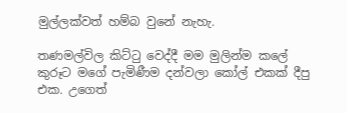මුල්ලක්වත් හම්බ වුනේ නැහැ.

තණමල්විල කිට්ටු වෙද්දී මම මුලින්ම කලේ කුරූට මගේ පැමිණීම දන්වලා කෝල් එකක් දීපු එක. උගෙත්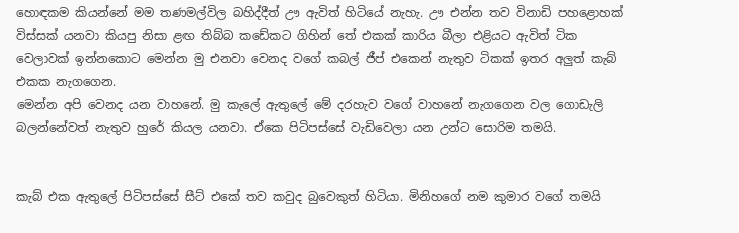හොඳකම කියන්නේ මම තණමල්විල බහිද්දීත් ඌ ඇවිත් හිටියේ නැහැ. ඌ එන්න තව විනාඩි පහළොහක් විස්සක් යනවා කියපු නිසා ළඟ තිබ්බ කඩේකට ගිහින් තේ එකක් කාරිය බීලා එළියට ඇවිත් ටික වෙලාවක් ඉන්නකොට මෙන්න මු එනවා වෙනද වගේ කබල් ජීප් එකෙන් නැතුව ටිකක් ඉතර අලුත් කැබ් එකක නැගගෙන.
මෙන්න අපි වෙනද යන වාහනේ. මු කැලේ ඇතුලේ මේ දරහැව වගේ වාහනේ නැගගෙන වල ගොඩැලි බලන්නේවත් නැතුව හුරේ කියල යනවා. ඒකෙ පිටිපස්සේ වැඩිවෙලා යන උන්ට සොරිම තමයි.


කැබ් එක ඇතුලේ පිටිපස්සේ සීට් එකේ තව කවුද බුවෙකුත් හිටියා. මිනිහගේ නම කුමාර වගේ තමයි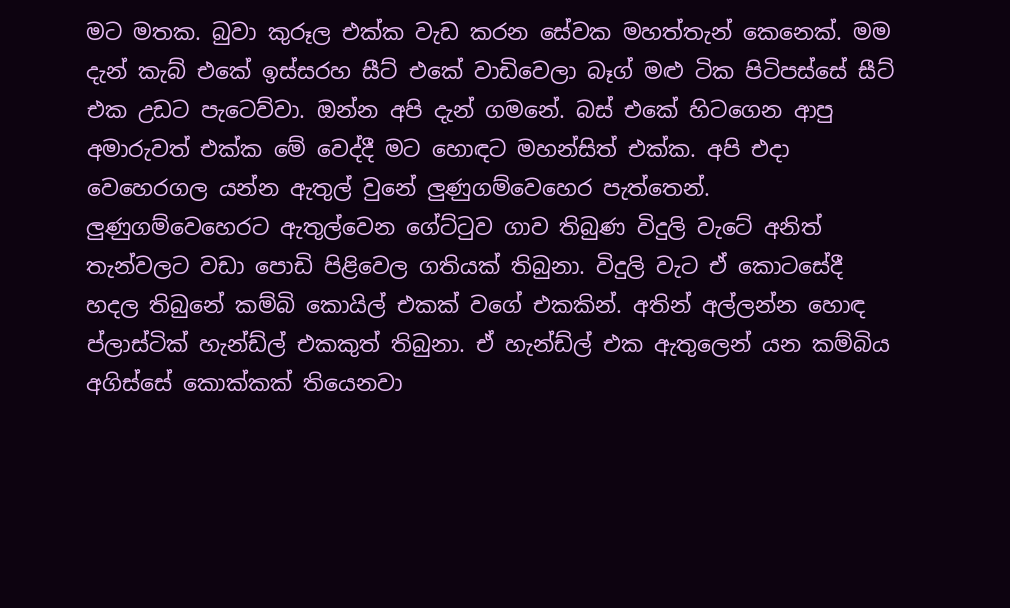මට මතක. බුවා කුරූල එක්ක වැඩ කරන සේවක මහත්තැන් කෙනෙක්. මම දැන් කැබ් එකේ ඉස්සරහ සීට් එකේ වාඩිවෙලා බෑග් මළු ටික පිටිපස්සේ සීට් එක උඩට පැටෙව්වා. ඔන්න අපි දැන් ගමනේ. බස් එකේ හිටගෙන ආපු අමාරුවත් එක්ක මේ වෙද්දී මට හොඳට මහන්සිත් එක්ක. අපි එදා වෙහෙරගල යන්න ඇතුල් වුනේ ලුණුගම්වෙහෙර පැත්තෙන්. ලුණුගම්වෙහෙරට ඇතුල්වෙන ගේට්ටුව ගාව තිබුණ විදුලි වැටේ අනිත් තැන්වලට වඩා පොඩි පිළිවෙල ගතියක් තිබුනා. විදුලි වැට ඒ කොටසේදී හදල තිබුනේ කම්බි කොයිල් එකක් වගේ එකකින්. අතින් අල්ලන්න හොඳ ප්ලාස්ටික් හැන්ඩ්ල් එකකුත් තිබුනා. ඒ හැන්ඩ්ල් එක ඇතුලෙන් යන කම්බිය අගිස්සේ කොක්කක් තියෙනවා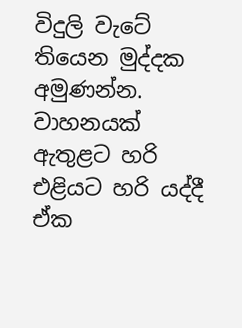විදුලි වැටේ තියෙන මුද්දක අමුණන්න. වාහනයක් ඇතුළට හරි එළියට හරි යද්දී ඒක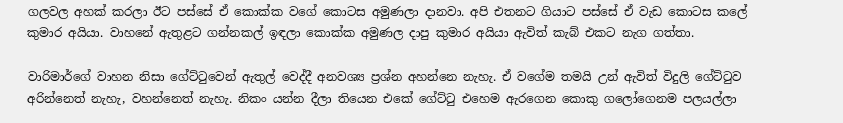ගලවල අහක් කරලා ඊට පස්සේ ඒ කොක්ක වගේ කොටස අමුණලා දානවා. අපි එතනට ගියාට පස්සේ ඒ වැඩ කොටස කලේ කුමාර අයියා. වාහනේ ඇතුළට ගන්නකල් ඉඳලා කොක්ක අමුණල දාපු කුමාර අයියා ඇවිත් කැබ් එකට නැග ගත්තා.

වාරිමාර්ගේ වාහන නිසා ගේට්ටුවෙන් ඇතුල් වෙද්දී අනවශ්‍ය ප්‍රශ්න අහන්නෙ නැහැ. ඒ වගේම තමයි උන් ඇවිත් විදුලි ගේට්ටුව අරින්නෙත් නැහැ, වහන්නෙත් නැහැ. නිකං යන්න දීලා තියෙන එකේ ගේට්ටු එහෙම ඇරගෙන කොකු ගලෝගෙනම පලයල්ලා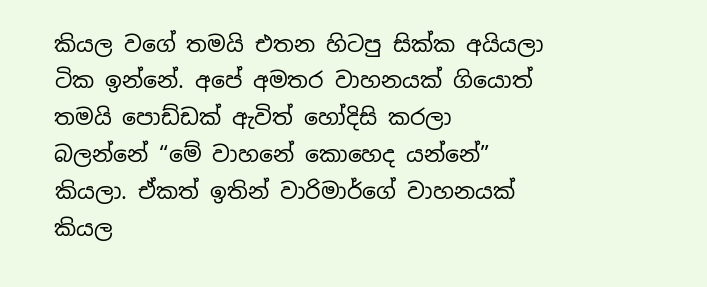කියල වගේ තමයි එතන හිටපු සික්ක අයියලා ටික ඉන්නේ. අපේ අමතර වාහනයක් ගියොත් තමයි පොඩ්ඩක් ඇවිත් හෝදිසි කරලා බලන්නේ “මේ වාහනේ කොහෙද යන්නේ” කියලා. ඒකත් ඉතින් වාරිමාර්ගේ වාහනයක් කියල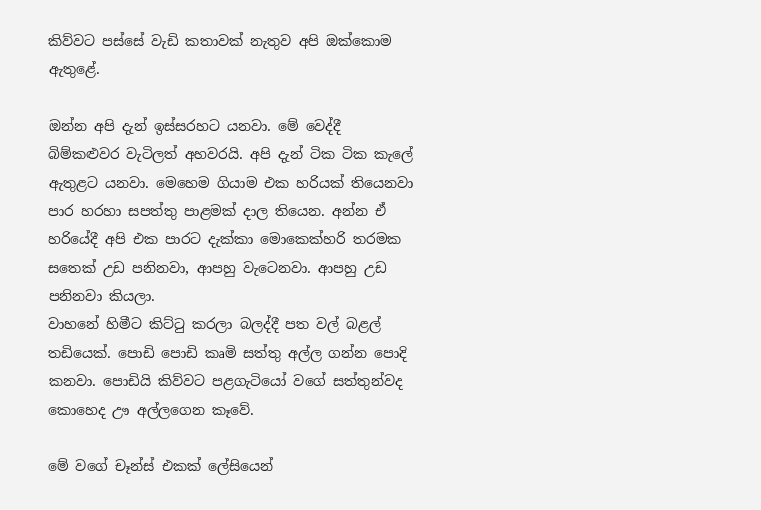කිව්වට පස්සේ වැඩි කතාවක් නැතුව අපි ඔක්කොම ඇතුළේ.

ඔන්න අපි දැන් ඉස්සරහට යනවා. මේ වෙද්දී බිම්කළුවර වැටිලත් අහවරයි. අපි දැන් ටික ටික කැලේ ඇතුළට යනවා. මෙහෙම ගියාම එක හරියක් තියෙනවා පාර හරහා සපත්තු පාළමක් දාල තියෙන. අන්න ඒ හරියේදී අපි එක පාරට දැක්කා මොකෙක්හරි තරමක සතෙක් උඩ පනිනවා, ආපහු වැටෙනවා. ආපහු උඩ පනිනවා කියලා.
වාහනේ හිමීට කිට්ටු කරලා බලද්දී පත වල් බළල් තඩියෙක්. පොඩි පොඩි කෘමි සත්තු අල්ල ගන්න පොදි කනවා. පොඩියි කිව්වට පළගැටියෝ වගේ සත්තුන්වද කොහෙද ඌ අල්ලගෙන කෑවේ.

මේ වගේ චෑන්ස් එකක් ලේසියෙන්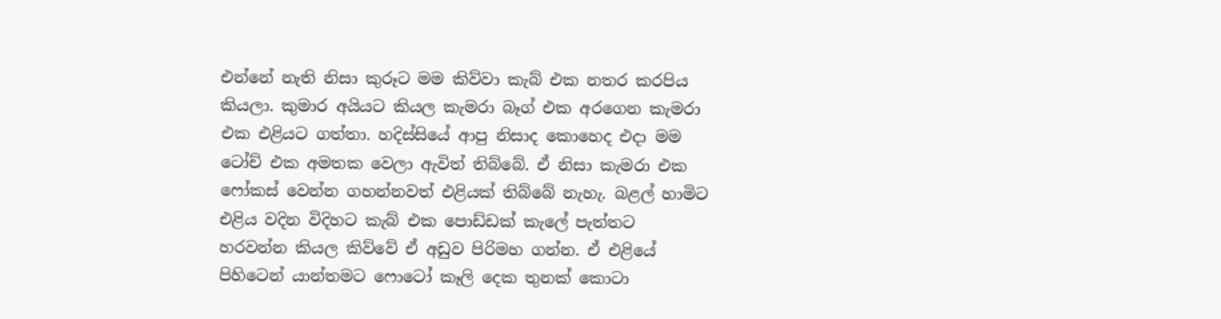එන්නේ නැති නිසා කුරූට මම කිව්වා කැබ් එක නතර කරපිය කියලා. කුමාර අයියට කියල කැමරා බෑග් එක අරගෙන කැමරා එක එළියට ගත්තා. හදිස්සියේ ආපු නිසාද කොහෙද එදා මම ටෝච් එක අමතක වෙලා ඇවිත් තිබ්බේ. ඒ නිසා කැමරා එක ෆෝකස් වෙන්න ගහන්නවත් එළියක් තිබ්බේ නැහැ. බළල් හාමිට එළිය වදින විදිහට කැබ් එක පොඩ්ඩක් කැලේ පැත්තට හරවන්න කියල කිව්වේ ඒ අඩුව පිරිමහ ගන්න. ඒ එළියේ පිහිටෙන් යාන්තමට ෆොටෝ කෑලි දෙක තුනක් කොටා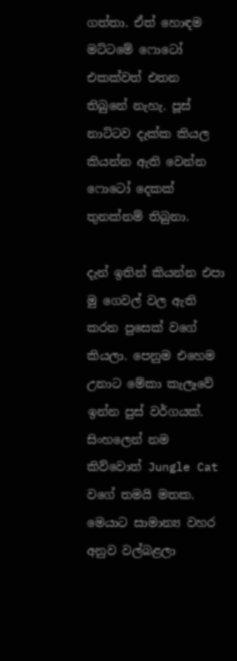ගත්තා. ඒත් හොඳම මට්ටමේ ෆොටෝ එකක්වත් එතන තිබුනේ නැහැ. පූස් නාට්ටව දැක්ක කියල කියන්න ඇති වෙන්න ෆොටෝ දෙකක් තුනක්නම් තිබුනා.

දැන් ඉතින් කියන්න එපා මු ගෙවල් වල ඇති කරන පුසෙක් වගේ කියලා. පෙනුම එහෙම උනාට මේකා කැලෑවේ ඉන්න පුස් වර්ගයක්. සිංහලෙන් නම කිව්වොත් Jungle Cat වගේ තමයි මතක. මෙයාට සාමාන්‍ය වහර අනුව වල්බළලා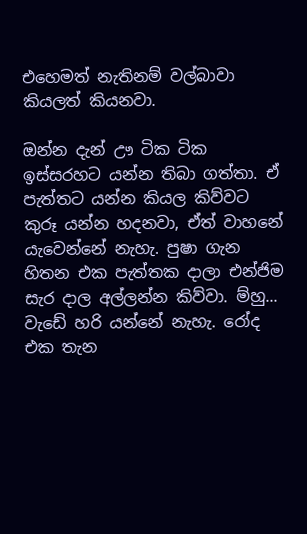එහෙමත් නැතිනම් වල්බාවා කියලත් කියනවා.

ඔන්න දැන් ඌ ටික ටික ඉස්සරහට යන්න තිබා ගත්තා. ඒ පැත්තට යන්න කියල කිව්වට කුරූ යන්න හදනවා, ඒත් වාහනේ යැවෙන්නේ නැහැ. පුෂා ගැන හිතන එක පැත්තක දාලා එන්ජිම සැර දාල අල්ලන්න කිව්වා. ම්හු... වැඩේ හරි යන්නේ නැහැ. රෝද එක තැන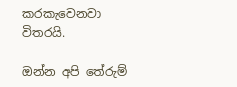කරකැවෙනවා විතරයි.

ඔන්න අපි තේරුම්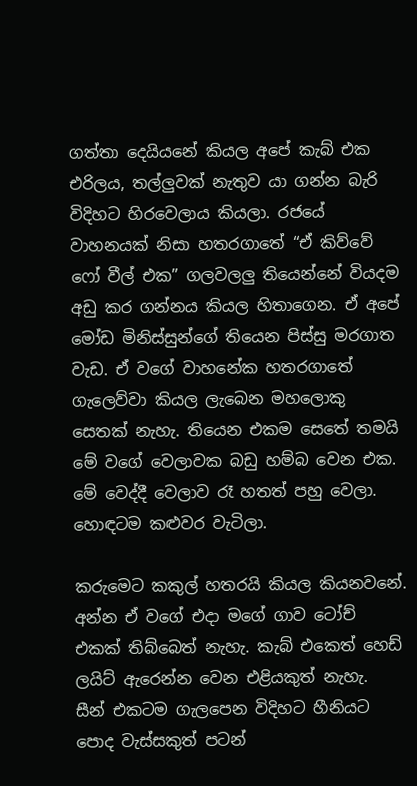ගත්තා දෙයියනේ කියල අපේ කැබ් එක එරිලය, තල්ලුවක් නැතුව යා ගන්න බැරි විදිහට හිරවෙලාය කියලා. රජයේ වාහනයක් නිසා හතරගාතේ “ඒ කිව්වේ ෆෝ වීල් එක” ගලවලලු තියෙන්නේ වියදම අඩු කර ගන්නය කියල හිතාගෙන. ඒ අපේ මෝඩ මිනිස්සුන්ගේ තියෙන පිස්සු මරගාත වැඩ. ඒ වගේ වාහනේක හතරගාතේ ගැලෙව්වා කියල ලැබෙන මහලොකු සෙතක් නැහැ. තියෙන එකම සෙතේ තමයි මේ වගේ වෙලාවක බඩු හම්බ වෙන එක. මේ වෙද්දී වෙලාව රෑ හතත් පහු වෙලා. හොඳටම කළුවර වැටිලා.

කරුමෙට කකුල් හතරයි කියල කියනවනේ. අන්න ඒ වගේ එදා මගේ ගාව ටෝච් එකක් තිබ්බෙත් නැහැ. කැබ් එකෙත් හෙඩ් ලයිට් ඇරෙන්න වෙන එළියකුත් නැහැ.
සීන් එකටම ගැලපෙන විදිහට හීනියට පොද වැස්සකුත් පටන්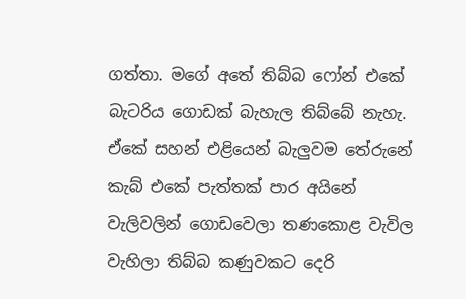ගත්තා. මගේ අතේ තිබ්බ ෆෝන් එකේ බැටරිය ගොඩක් බැහැල තිබ්බේ නැහැ. ඒකේ සහන් එළියෙන් බැලුවම තේරුනේ කැබ් එකේ පැත්තක් පාර අයිනේ වැලිවලින් ගොඩවෙලා තණකොළ වැවිල වැහිලා තිබ්බ කණුවකට දෙරි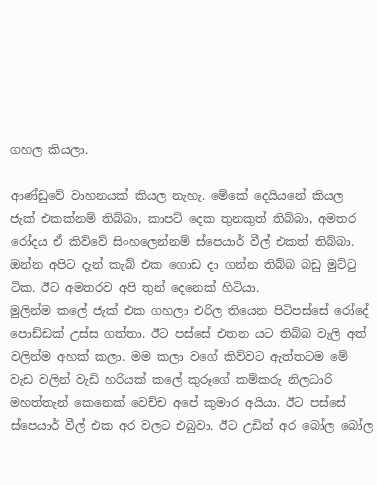ගහල කියලා.

ආණ්ඩුවේ වාහනයක් කියල නැහැ. මේකේ දෙයියනේ කියල ජැක් එකක්නම් තිබ්බා, කාපට් දෙක තුනකුත් තිබ්බා, අමතර රෝදය ඒ කිව්වේ සිංහලෙන්නම් ස්පෙයාර් වීල් එකත් තිබ්බා. ඔන්න අපිට දැන් කැබ් එක ගොඩ දා ගන්න තිබ්බ බඩු මුට්ටු ටික. ඊට අමතරව අපි තුන් දෙනෙක් හිටියා.
මුලින්ම කලේ ජැක් එක ගහලා එරිල තියෙන පිටිපස්සේ රෝදේ පොඩ්ඩක් උස්ස ගත්තා. ඊට පස්සේ එතන යට තිබ්බ වැලි අත් වලින්ම අහක් කලා. මම කලා වගේ කිව්වට ඇත්තටම මේ වැඩ වලින් වැඩි හරියක් කලේ කුරූගේ කම්කරු නිලධාරි මහත්තැන් කෙනෙක් වෙච්ච අපේ කුමාර අයියා. ඊට පස්සේ ස්පෙයාර් වීල් එක අර වලට එබුවා. ඊට උඩින් අර බෝල බෝල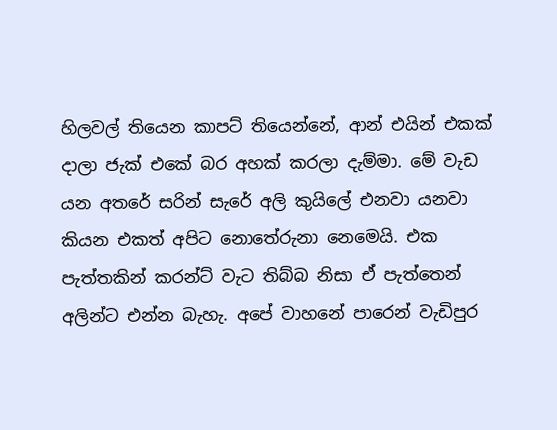හිලවල් තියෙන කාපට් තියෙන්නේ, ආන් එයින් එකක් දාලා ජැක් එකේ බර අහක් කරලා දැම්මා. මේ වැඩ යන අතරේ සරින් සැරේ අලි කුයිලේ එනවා යනවා කියන එකත් අපිට නොතේරුනා නෙමෙයි. එක පැත්තකින් කරන්ට් වැට තිබ්බ නිසා ඒ පැත්තෙන් අලින්ට එන්න බැහැ. අපේ වාහනේ පාරෙන් වැඩිපුර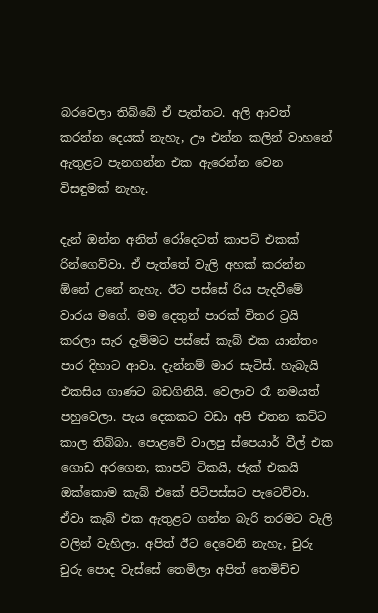බරවෙලා තිබ්බේ ඒ පැත්තට. අලි ආවත් කරන්න දෙයක් නැහැ, ඌ එන්න කලින් වාහනේ ඇතුළට පැනගන්න එක ඇරෙන්න වෙන විසඳුමක් නැහැ.

දැන් ඔන්න අනිත් රෝදෙටත් කාපට් එකක් රින්ගෙව්වා. ඒ පැත්තේ වැලි අහක් කරන්න ඕනේ උනේ නැහැ. ඊට පස්සේ රිය පැදවීමේ වාරය මගේ. මම දෙතුන් පාරක් විතර ට්‍රයි කරලා සැර දැම්මට පස්සේ කැබ් එක යාන්තං පාර දිහාට ආවා. දැන්නම් මාර සැටිස්. හැබැයි එකසිය ගාණට බඩගිනියි. වෙලාව රෑ නමයත් පහුවෙලා. පැය දෙකකට වඩා අපි එතන කට්ට කාල තිබ්බා. පොළවේ වාලපු ස්පෙයාර් වීල් එක ගොඩ අරගෙන, කාපට් ටිකයි, ජැක් එකයි ඔක්කොම කැබ් එකේ පිටිපස්සට පැටෙව්වා. ඒවා කැබ් එක ඇතුළට ගන්න බැරි තරමට වැලි වලින් වැහිලා. අපිත් ඊට දෙවෙනි නැහැ, චුරු චුරු පොද වැස්සේ තෙමිලා අපිත් තෙමිච්ච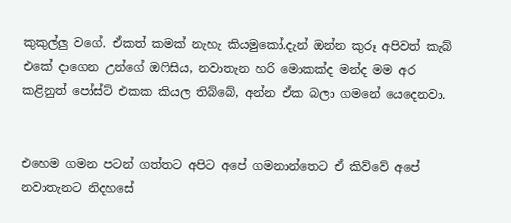කුකුල්ලු වගේ. ඒකත් කමක් නැහැ කියමුකෝ.දැන් ඔන්න කුරූ අපිවත් කැබ් එකේ දාගෙන උන්ගේ ඔෆිසිය, නවාතැන හරි මොකක්ද මන්ද මම අර කළිනුත් පෝස්ට් එකක කියල තිබ්බේ, අන්න ඒක බලා ගමනේ යෙදෙනවා.


එහෙම ගමන පටන් ගත්තට අපිට අපේ ගමනාන්තෙට ඒ කිව්වේ අපේ නවාතැනට නිදහසේ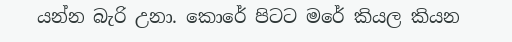යන්න බැරි උනා. කොරේ පිටට මරේ කියල කියන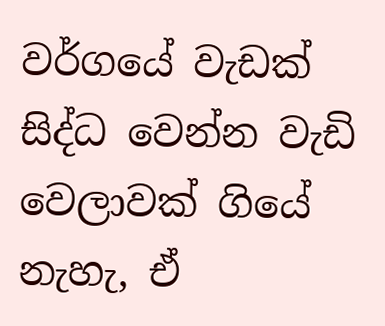වර්ගයේ වැඩක් සිද්ධ වෙන්න වැඩි වෙලාවක් ගියේ නැහැ, ඒ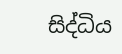සිද්ධිය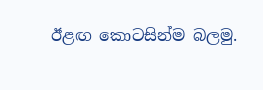ඊළඟ කොටසින්ම බලමු.